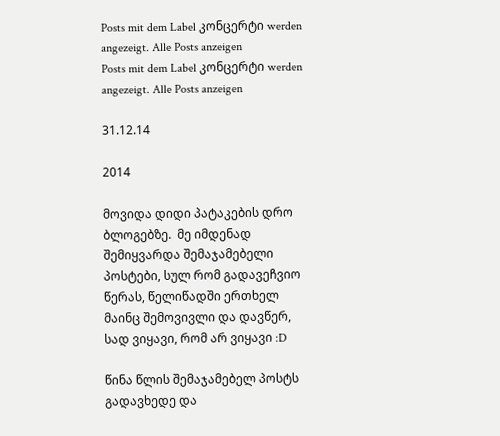Posts mit dem Label კონცერტი werden angezeigt. Alle Posts anzeigen
Posts mit dem Label კონცერტი werden angezeigt. Alle Posts anzeigen

31.12.14

2014

მოვიდა დიდი პატაკების დრო ბლოგებზე.  მე იმდენად შემიყვარდა შემაჯამებელი პოსტები, სულ რომ გადავეჩვიო წერას, წელიწადში ერთხელ მაინც შემოვივლი და დავწერ, სად ვიყავი, რომ არ ვიყავი :D

წინა წლის შემაჯამებელ პოსტს გადავხედე და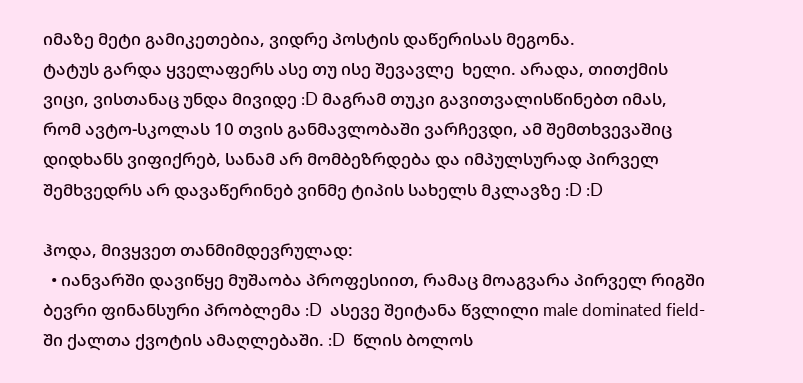იმაზე მეტი გამიკეთებია, ვიდრე პოსტის დაწერისას მეგონა.
ტატუს გარდა ყველაფერს ასე თუ ისე შევავლე  ხელი. არადა, თითქმის ვიცი, ვისთანაც უნდა მივიდე :D მაგრამ თუკი გავითვალისწინებთ იმას, რომ ავტო-სკოლას 10 თვის განმავლობაში ვარჩევდი, ამ შემთხვევაშიც დიდხანს ვიფიქრებ, სანამ არ მომბეზრდება და იმპულსურად პირველ შემხვედრს არ დავაწერინებ ვინმე ტიპის სახელს მკლავზე :D :D

ჰოდა, მივყვეთ თანმიმდევრულად:
  • იანვარში დავიწყე მუშაობა პროფესიით, რამაც მოაგვარა პირველ რიგში ბევრი ფინანსური პრობლემა :D  ასევე შეიტანა წვლილი male dominated field-ში ქალთა ქვოტის ამაღლებაში. :D  წლის ბოლოს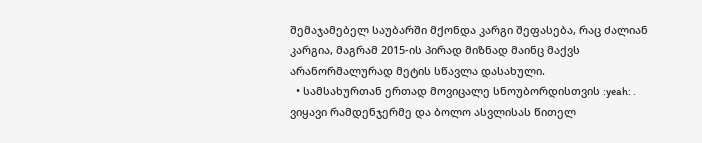შემაჯამებელ საუბარში მქონდა კარგი შეფასება, რაც ძალიან კარგია, მაგრამ 2015-ის პირად მიზნად მაინც მაქვს არანორმალურად მეტის სწავლა დასახული.
  • სამსახურთან ერთად მოვიცალე სნოუბორდისთვის :yeah: . ვიყავი რამდენჯერმე და ბოლო ასვლისას წითელ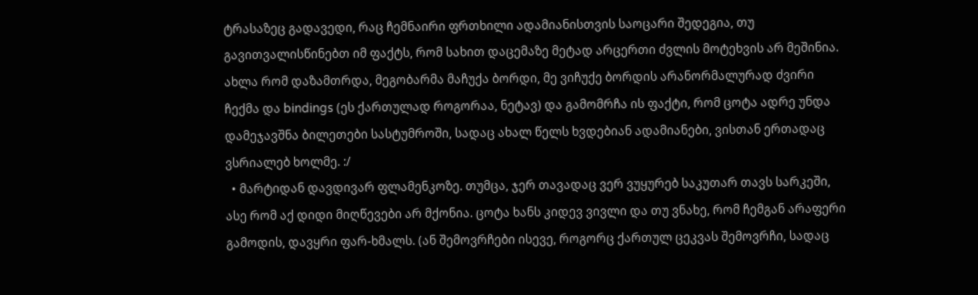ტრასაზეც გადავედი, რაც ჩემნაირი ფრთხილი ადამიანისთვის საოცარი შედეგია, თუ გავითვალისწინებთ იმ ფაქტს, რომ სახით დაცემაზე მეტად არცერთი ძვლის მოტეხვის არ მეშინია. ახლა რომ დაზამთრდა, მეგობარმა მაჩუქა ბორდი, მე ვიჩუქე ბორდის არანორმალურად ძვირი ჩექმა და bindings (ეს ქართულად როგორაა, ნეტავ) და გამომრჩა ის ფაქტი, რომ ცოტა ადრე უნდა დამეჯავშნა ბილეთები სასტუმროში, სადაც ახალ წელს ხვდებიან ადამიანები, ვისთან ერთადაც ვსრიალებ ხოლმე. :/
  • მარტიდან დავდივარ ფლამენკოზე. თუმცა, ჯერ თავადაც ვერ ვუყურებ საკუთარ თავს სარკეში, ასე რომ აქ დიდი მიღწევები არ მქონია. ცოტა ხანს კიდევ ვივლი და თუ ვნახე, რომ ჩემგან არაფერი გამოდის, დავყრი ფარ-ხმალს. (ან შემოვრჩები ისევე, როგორც ქართულ ცეკვას შემოვრჩი, სადაც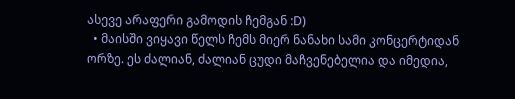ასევე არაფერი გამოდის ჩემგან :D)
  • მაისში ვიყავი წელს ჩემს მიერ ნანახი სამი კონცერტიდან ორზე. ეს ძალიან, ძალიან ცუდი მაჩვენებელია და იმედია,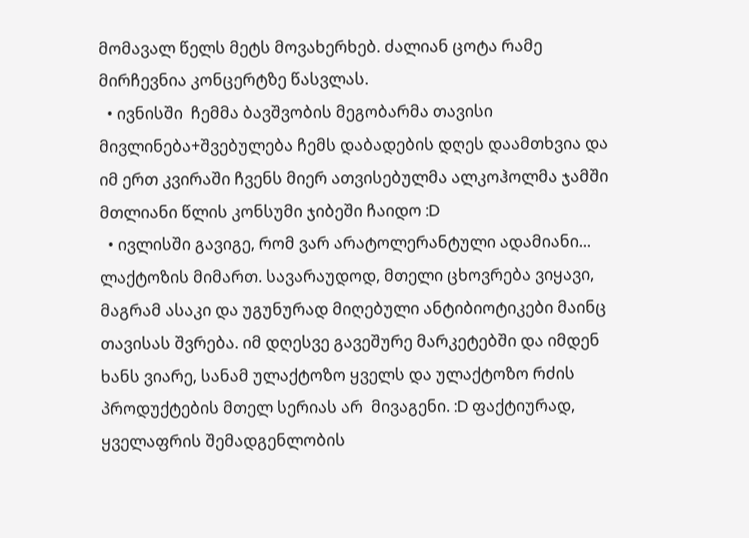მომავალ წელს მეტს მოვახერხებ. ძალიან ცოტა რამე მირჩევნია კონცერტზე წასვლას.
  • ივნისში  ჩემმა ბავშვობის მეგობარმა თავისი მივლინება+შვებულება ჩემს დაბადების დღეს დაამთხვია და იმ ერთ კვირაში ჩვენს მიერ ათვისებულმა ალკოჰოლმა ჯამში მთლიანი წლის კონსუმი ჯიბეში ჩაიდო :D
  • ივლისში გავიგე, რომ ვარ არატოლერანტული ადამიანი... ლაქტოზის მიმართ. სავარაუდოდ, მთელი ცხოვრება ვიყავი, მაგრამ ასაკი და უგუნურად მიღებული ანტიბიოტიკები მაინც თავისას შვრება. იმ დღესვე გავეშურე მარკეტებში და იმდენ ხანს ვიარე, სანამ ულაქტოზო ყველს და ულაქტოზო რძის პროდუქტების მთელ სერიას არ  მივაგენი. :D ფაქტიურად, ყველაფრის შემადგენლობის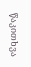წაკითხვა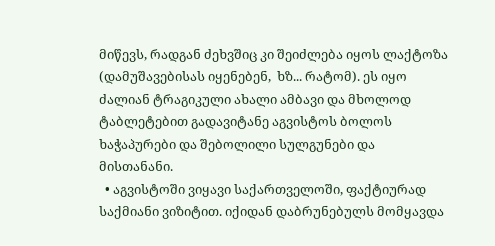მიწევს, რადგან ძეხვშიც კი შეიძლება იყოს ლაქტოზა (დამუშავებისას იყენებენ,  ხზ... რატომ). ეს იყო ძალიან ტრაგიკული ახალი ამბავი და მხოლოდ ტაბლეტებით გადავიტანე აგვისტოს ბოლოს ხაჭაპურები და შებოლილი სულგუნები და მისთანანი.
  • აგვისტოში ვიყავი საქართველოში, ფაქტიურად საქმიანი ვიზიტით. იქიდან დაბრუნებულს მომყავდა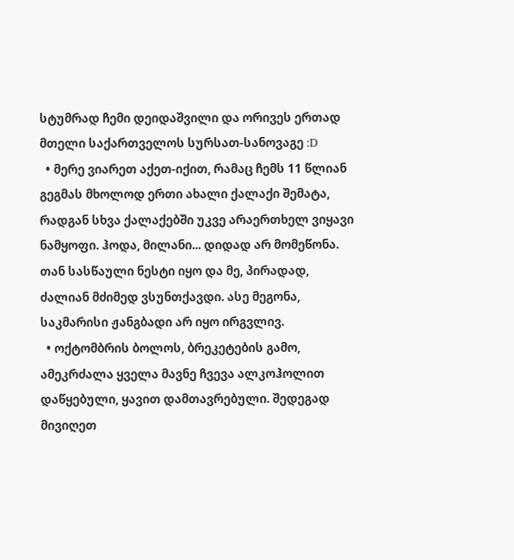სტუმრად ჩემი დეიდაშვილი და ორივეს ერთად მთელი საქართველოს სურსათ-სანოვაგე :D
  • მერე ვიარეთ აქეთ-იქით, რამაც ჩემს 11 წლიან გეგმას მხოლოდ ერთი ახალი ქალაქი შემატა, რადგან სხვა ქალაქებში უკვე არაერთხელ ვიყავი ნამყოფი. ჰოდა, მილანი... დიდად არ მომეწონა. თან სასწაული ნესტი იყო და მე, პირადად, ძალიან მძიმედ ვსუნთქავდი. ასე მეგონა, საკმარისი ჟანგბადი არ იყო ირგვლივ.
  • ოქტომბრის ბოლოს, ბრეკეტების გამო, ამეკრძალა ყველა მავნე ჩვევა ალკოჰოლით დაწყებული, ყავით დამთავრებული. შედეგად მივიღეთ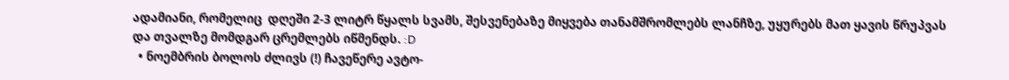ადამიანი, რომელიც  დღეში 2-3 ლიტრ წყალს სვამს, შესვენებაზე მიყვება თანამშრომლებს ლანჩზე, უყურებს მათ ყავის წრუპვას   და თვალზე მომდგარ ცრემლებს იწმენდს. :D
  • ნოემბრის ბოლოს ძლივს (!) ჩავეწერე ავტო-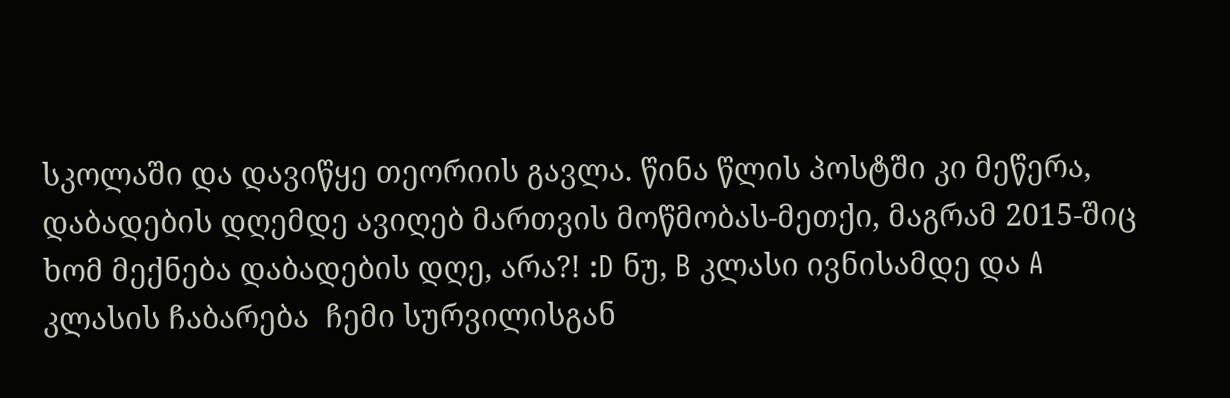სკოლაში და დავიწყე თეორიის გავლა. წინა წლის პოსტში კი მეწერა, დაბადების დღემდე ავიღებ მართვის მოწმობას-მეთქი, მაგრამ 2015-შიც ხომ მექნება დაბადების დღე, არა?! :D ნუ, B კლასი ივნისამდე და A კლასის ჩაბარება  ჩემი სურვილისგან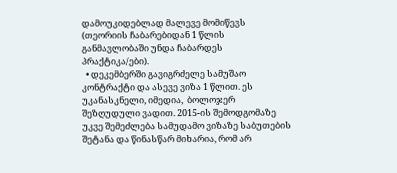დამოუკიდებლად მალევე მომიწევს (თეორიის ჩაბარებიდან 1 წლის განმავლობაში უნდა ჩაბარდეს პრაქტიკა/ები).
  • დეკემბერში გავიგრძელე სამუშაო კონტრაქტი და ასევე ვიზა 1 წლით. ეს უკანასკნელი, იმედია,  ბოლოჯერ შეზღუდული ვადით. 2015-ის შემოდგომაზე უკვე შემეძლება სამუდამო ვიზაზე საბუთების შეტანა და წინასწარ მიხარია, რომ არ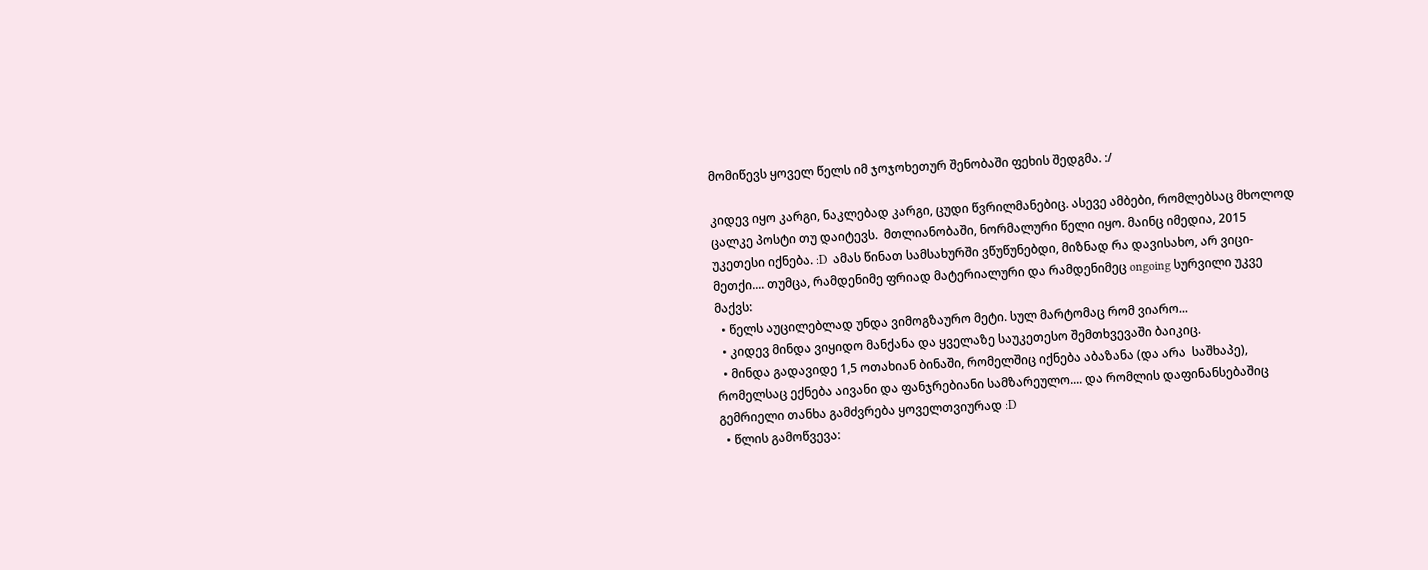მომიწევს ყოველ წელს იმ ჯოჯოხეთურ შენობაში ფეხის შედგმა. :/

კიდევ იყო კარგი, ნაკლებად კარგი, ცუდი წვრილმანებიც. ასევე ამბები, რომლებსაც მხოლოდ ცალკე პოსტი თუ დაიტევს.  მთლიანობაში, ნორმალური წელი იყო. მაინც იმედია, 2015 უკეთესი იქნება. :D  ამას წინათ სამსახურში ვწუწუნებდი, მიზნად რა დავისახო, არ ვიცი-მეთქი.... თუმცა, რამდენიმე ფრიად მატერიალური და რამდენიმეც ongoing სურვილი უკვე მაქვს:
  • წელს აუცილებლად უნდა ვიმოგზაურო მეტი. სულ მარტომაც რომ ვიარო...
  • კიდევ მინდა ვიყიდო მანქანა და ყველაზე საუკეთესო შემთხვევაში ბაიკიც.
  • მინდა გადავიდე 1,5 ოთახიან ბინაში, რომელშიც იქნება აბაზანა (და არა  საშხაპე), რომელსაც ექნება აივანი და ფანჯრებიანი სამზარეულო.... და რომლის დაფინანსებაშიც გემრიელი თანხა გამძვრება ყოველთვიურად :D
  • წლის გამოწვევა: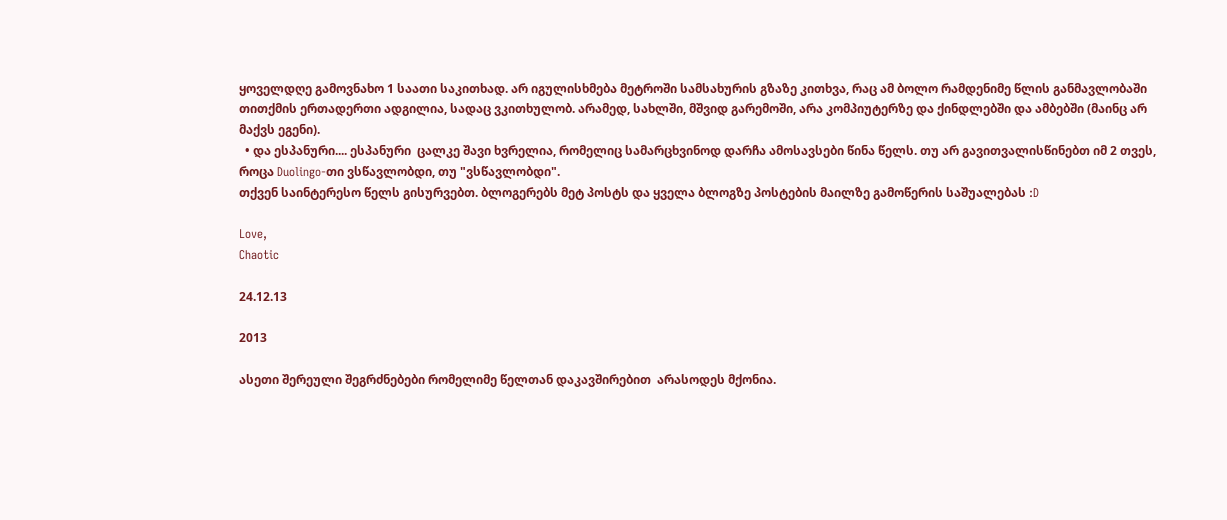ყოველდღე გამოვნახო 1 საათი საკითხად. არ იგულისხმება მეტროში სამსახურის გზაზე კითხვა, რაც ამ ბოლო რამდენიმე წლის განმავლობაში თითქმის ერთადერთი ადგილია, სადაც ვკითხულობ. არამედ, სახლში, მშვიდ გარემოში, არა კომპიუტერზე და ქინდლებში და ამბებში (მაინც არ მაქვს ეგენი).
  • და ესპანური.... ესპანური  ცალკე შავი ხვრელია, რომელიც სამარცხვინოდ დარჩა ამოსავსები წინა წელს. თუ არ გავითვალისწინებთ იმ 2 თვეს, როცა Duolingo-თი ვსწავლობდი, თუ "ვსწავლობდი".
თქვენ საინტერესო წელს გისურვებთ. ბლოგერებს მეტ პოსტს და ყველა ბლოგზე პოსტების მაილზე გამოწერის საშუალებას :D

Love,
Chaotic

24.12.13

2013

ასეთი შერეული შეგრძნებები რომელიმე წელთან დაკავშირებით  არასოდეს მქონია.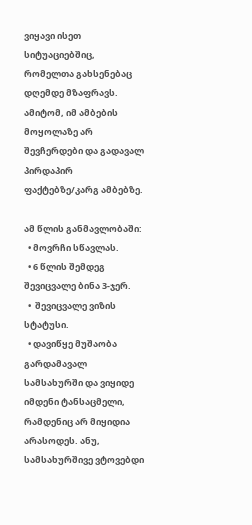ვიყავი ისეთ სიტუაციებშიც, რომელთა გახსენებაც დღემდე მზაფრავს. ამიტომ, იმ ამბების მოყოლაზე არ შევჩერდები და გადავალ პირდაპირ ფაქტებზე/კარგ ამბებზე.

ამ წლის განმავლობაში:
  • მოვრჩი სწავლას.
  • 6 წლის შემდეგ შევიცვალე ბინა 3-ჯერ.
  •  შევიცვალე ვიზის სტატუსი.
  • დავიწყე მუშაობა გარდამავალ სამსახურში და ვიყიდე იმდენი ტანსაცმელი, რამდენიც არ მიყიდია არასოდეს. ანუ, სამსახურშივე ვტოვებდი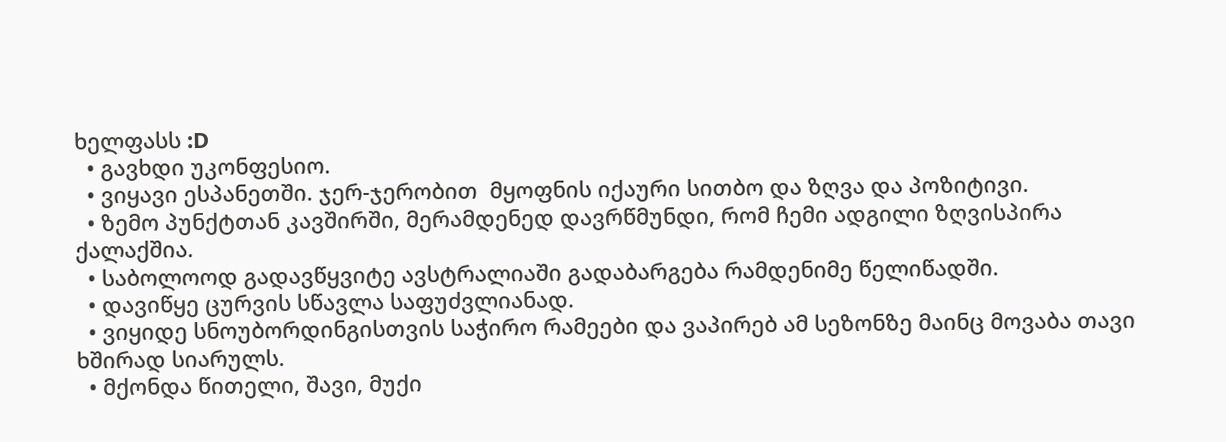ხელფასს :D
  • გავხდი უკონფესიო.
  • ვიყავი ესპანეთში. ჯერ-ჯერობით  მყოფნის იქაური სითბო და ზღვა და პოზიტივი.
  • ზემო პუნქტთან კავშირში, მერამდენედ დავრწმუნდი, რომ ჩემი ადგილი ზღვისპირა ქალაქშია.
  • საბოლოოდ გადავწყვიტე ავსტრალიაში გადაბარგება რამდენიმე წელიწადში.
  • დავიწყე ცურვის სწავლა საფუძვლიანად.
  • ვიყიდე სნოუბორდინგისთვის საჭირო რამეები და ვაპირებ ამ სეზონზე მაინც მოვაბა თავი ხშირად სიარულს.
  • მქონდა წითელი, შავი, მუქი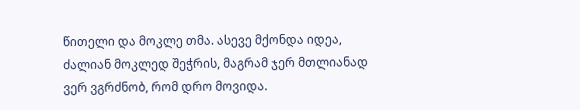წითელი და მოკლე თმა. ასევე მქონდა იდეა, ძალიან მოკლედ შეჭრის, მაგრამ ჯერ მთლიანად ვერ ვგრძნობ, რომ დრო მოვიდა.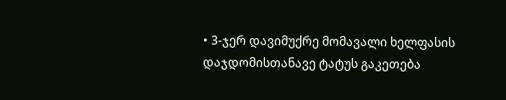• 3-ჯერ დავიმუქრე მომავალი ხელფასის დაჯდომისთანავე ტატუს გაკეთება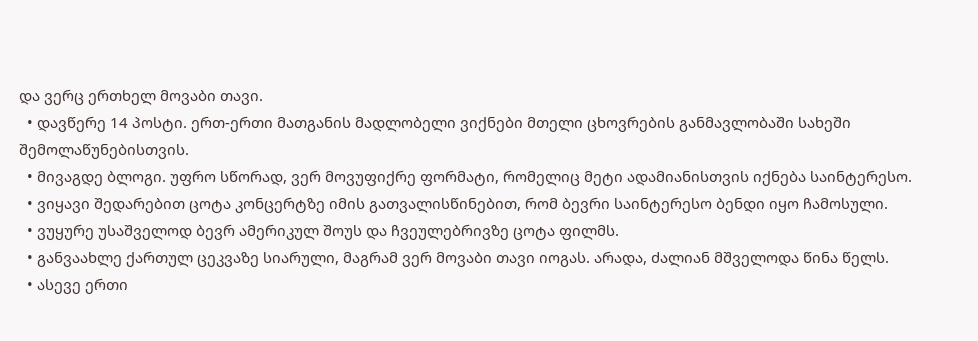და ვერც ერთხელ მოვაბი თავი.
  • დავწერე 14 პოსტი. ერთ-ერთი მათგანის მადლობელი ვიქნები მთელი ცხოვრების განმავლობაში სახეში შემოლაწუნებისთვის.
  • მივაგდე ბლოგი. უფრო სწორად, ვერ მოვუფიქრე ფორმატი, რომელიც მეტი ადამიანისთვის იქნება საინტერესო.
  • ვიყავი შედარებით ცოტა კონცერტზე იმის გათვალისწინებით, რომ ბევრი საინტერესო ბენდი იყო ჩამოსული.
  • ვუყურე უსაშველოდ ბევრ ამერიკულ შოუს და ჩვეულებრივზე ცოტა ფილმს.
  • განვაახლე ქართულ ცეკვაზე სიარული, მაგრამ ვერ მოვაბი თავი იოგას. არადა, ძალიან მშველოდა წინა წელს.
  • ასევე ერთი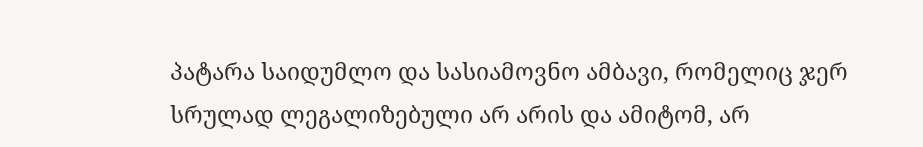პატარა საიდუმლო და სასიამოვნო ამბავი, რომელიც ჯერ სრულად ლეგალიზებული არ არის და ამიტომ, არ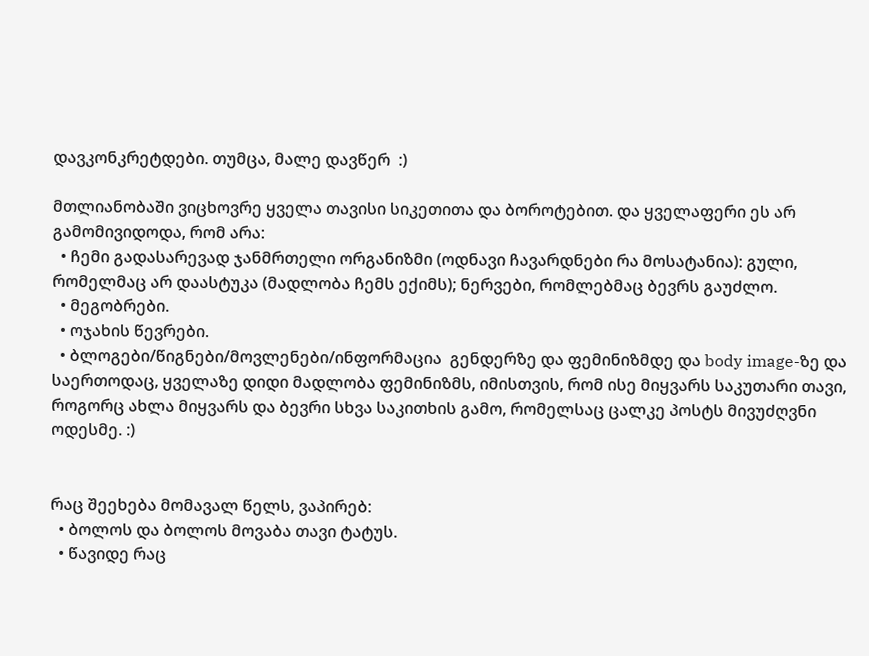დავკონკრეტდები. თუმცა, მალე დავწერ  :)

მთლიანობაში ვიცხოვრე ყველა თავისი სიკეთითა და ბოროტებით. და ყველაფერი ეს არ გამომივიდოდა, რომ არა:
  • ჩემი გადასარევად ჯანმრთელი ორგანიზმი (ოდნავი ჩავარდნები რა მოსატანია): გული, რომელმაც არ დაასტუკა (მადლობა ჩემს ექიმს); ნერვები, რომლებმაც ბევრს გაუძლო.
  • მეგობრები.
  • ოჯახის წევრები.
  • ბლოგები/წიგნები/მოვლენები/ინფორმაცია  გენდერზე და ფემინიზმდე და body image-ზე და საერთოდაც, ყველაზე დიდი მადლობა ფემინიზმს, იმისთვის, რომ ისე მიყვარს საკუთარი თავი, როგორც ახლა მიყვარს და ბევრი სხვა საკითხის გამო, რომელსაც ცალკე პოსტს მივუძღვნი ოდესმე. :)


რაც შეეხება მომავალ წელს, ვაპირებ:
  • ბოლოს და ბოლოს მოვაბა თავი ტატუს.
  • წავიდე რაც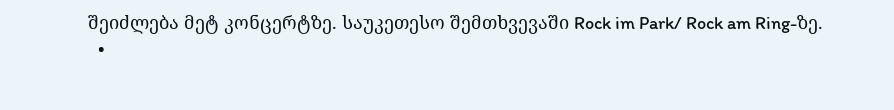შეიძლება მეტ კონცერტზე. საუკეთესო შემთხვევაში Rock im Park/ Rock am Ring-ზე.
  •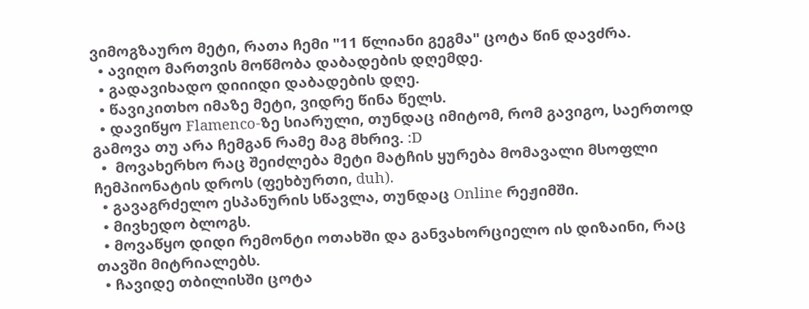ვიმოგზაურო მეტი, რათა ჩემი "11 წლიანი გეგმა" ცოტა წინ დავძრა.
  • ავიღო მართვის მოწმობა დაბადების დღემდე.
  • გადავიხადო დიიიდი დაბადების დღე.
  • წავიკითხო იმაზე მეტი, ვიდრე წინა წელს.
  • დავიწყო Flamenco-ზე სიარული, თუნდაც იმიტომ, რომ გავიგო, საერთოდ გამოვა თუ არა ჩემგან რამე მაგ მხრივ. :D
  •  მოვახერხო რაც შეიძლება მეტი მატჩის ყურება მომავალი მსოფლი ჩემპიონატის დროს (ფეხბურთი, duh).
  • გავაგრძელო ესპანურის სწავლა, თუნდაც Online რეჟიმში.
  • მივხედო ბლოგს.
  • მოვაწყო დიდი რემონტი ოთახში და განვახორციელო ის დიზაინი, რაც თავში მიტრიალებს.
  • ჩავიდე თბილისში ცოტა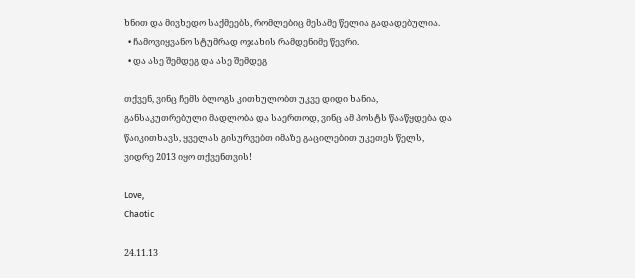ხნით და მივხედო საქმეებს, რომლებიც მესამე წელია გადადებულია.
  • ჩამოვიყვანო სტუმრად ოჯახის რამდენიმე წევრი.
  • და ასე შემდეგ და ასე შემდეგ

თქვენ, ვინც ჩემს ბლოგს კითხულობთ უკვე დიდი ხანია, განსაკუთრებული მადლობა და საერთოდ, ვინც ამ პოსტს წააწყდება და წაიკითხავს, ყველას გისურვებთ იმაზე გაცილებით უკეთეს წელს, ვიდრე 2013 იყო თქვენთვის!

Love,
Chaotic

24.11.13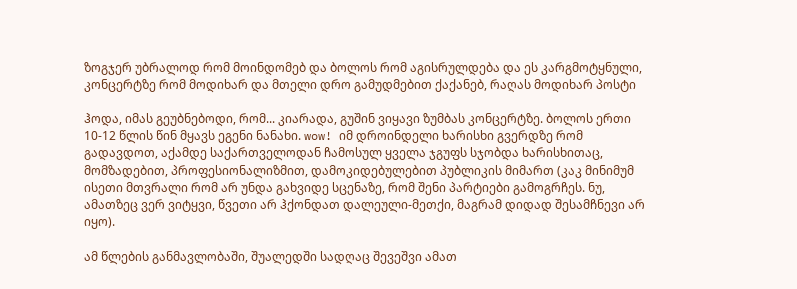ზოგჯერ უბრალოდ რომ მოინდომებ და ბოლოს რომ აგისრულდება და ეს კარგმოტყნული, კონცერტზე რომ მოდიხარ და მთელი დრო გამუდმებით ქაქანებ, რაღას მოდიხარ პოსტი

ჰოდა, იმას გეუბნებოდი, რომ... კიარადა, გუშინ ვიყავი ზუმბას კონცერტზე. ბოლოს ერთი 10-12 წლის წინ მყავს ეგენი ნანახი. wow! იმ დროინდელი ხარისხი გვერდზე რომ გადავდოთ, აქამდე საქართველოდან ჩამოსულ ყველა ჯგუფს სჯობდა ხარისხითაც, მომზადებით, პროფესიონალიზმით, დამოკიდებულებით პუბლიკის მიმართ (კაკ მინიმუმ ისეთი მთვრალი რომ არ უნდა გახვიდე სცენაზე, რომ შენი პარტიები გამოგრჩეს. ნუ, ამათზეც ვერ ვიტყვი, წვეთი არ ჰქონდათ დალეული-მეთქი, მაგრამ დიდად შესამჩნევი არ იყო).

ამ წლების განმავლობაში, შუალედში სადღაც შევეშვი ამათ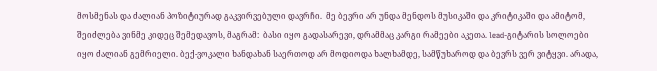მოსმენას და ძალიან პოზიტიურად გაკვირვებული დავრჩი.  მე ბევრი არ უნდა მენდოს მუსიკაში და კრიტიკაში და ამიტომ, შეიძლება ვინმე კიდეც შემედავოს, მაგრამ:  ბასი იყო გადასარევი, დრამმაც კარგი რამეები აკეთა. lead-გიტარის სოლოები იყო ძალიან გემრიელი. ბექ-ვოკალი ხანდახან საერთოდ არ მოდიოდა ხალხამდე, სამწუხაროდ და ბევრს ვერ ვიტყვი. არადა,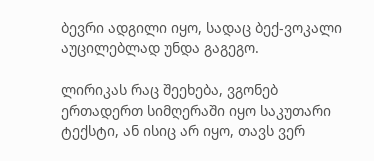ბევრი ადგილი იყო, სადაც ბექ-ვოკალი აუცილებლად უნდა გაგეგო.

ლირიკას რაც შეეხება, ვგონებ ერთადერთ სიმღერაში იყო საკუთარი ტექსტი, ან ისიც არ იყო, თავს ვერ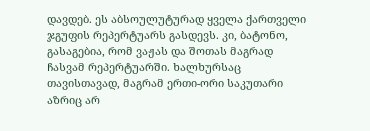დავდებ. ეს აბსოულუტურად ყველა ქართველი ჯგუფის რეპერტუარს გასდევს. კი, ბატონო, გასაგებია, რომ ვაჟას და შოთას მაგრად ჩასვამ რეპერტუარში. ხალხურსაც თავისთავად, მაგრამ ერთი-ორი საკუთარი აზრიც არ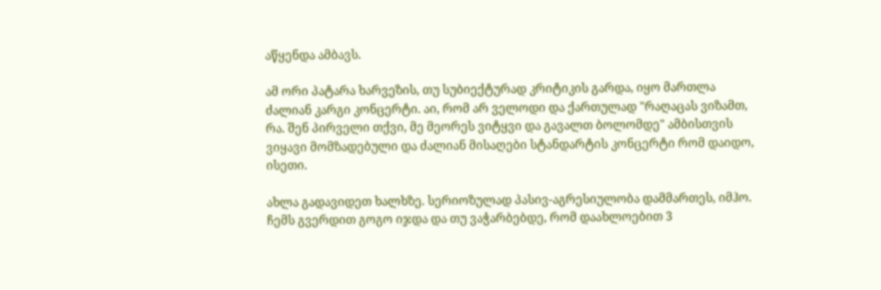აწყენდა ამბავს.

ამ ორი პატარა ხარვეზის, თუ სუბიექტურად კრიტიკის გარდა, იყო მართლა ძალიან კარგი კონცერტი. აი, რომ არ ველოდი და ქართულად "რაღაცას ვიზამთ, რა. შენ პირველი თქვი, მე მეორეს ვიტყვი და გავალთ ბოლომდე" ამბისთვის ვიყავი მომზადებული და ძალიან მისაღები სტანდარტის კონცერტი რომ დაიდო, ისეთი.

ახლა გადავიდეთ ხალხზე. სერიოზულად პასივ-აგრესიულობა დამმართეს, იმჰო. ჩემს გვერდით გოგო იჯდა და თუ ვაჭარბებდე, რომ დაახლოებით 3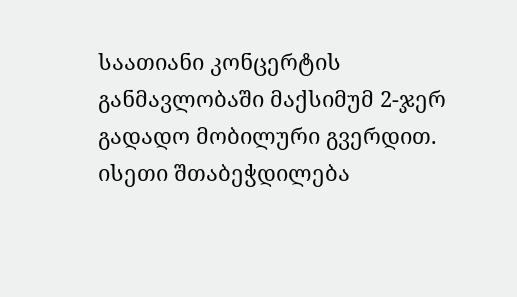საათიანი კონცერტის განმავლობაში მაქსიმუმ 2-ჯერ გადადო მობილური გვერდით. ისეთი შთაბეჭდილება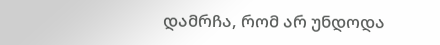დამრჩა, რომ არ უნდოდა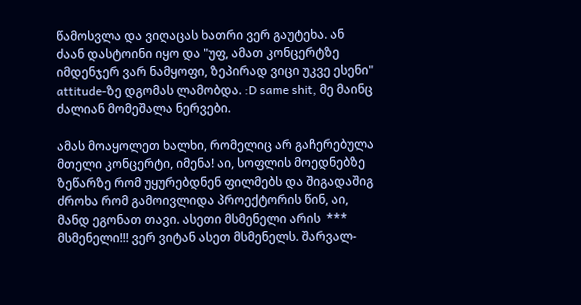წამოსვლა და ვიღაცას ხათრი ვერ გაუტეხა. ან ძაან დასტოინი იყო და "უფ, ამათ კონცერტზე იმდენჯერ ვარ ნამყოფი, ზეპირად ვიცი უკვე ესენი"  attitude-ზე დგომას ლამობდა. :D same shit, მე მაინც ძალიან მომეშალა ნერვები.

ამას მოაყოლეთ ხალხი, რომელიც არ გაჩერებულა მთელი კონცერტი, იმენა! აი, სოფლის მოედნებზე ზეწარზე რომ უყურებდნენ ფილმებს და შიგადაშიგ ძროხა რომ გამოივლიდა პროექტორის წინ, აი, მანდ ეგონათ თავი. ასეთი მსმენელი არის  *** მსმენელი!!! ვერ ვიტან ასეთ მსმენელს. შარვალ-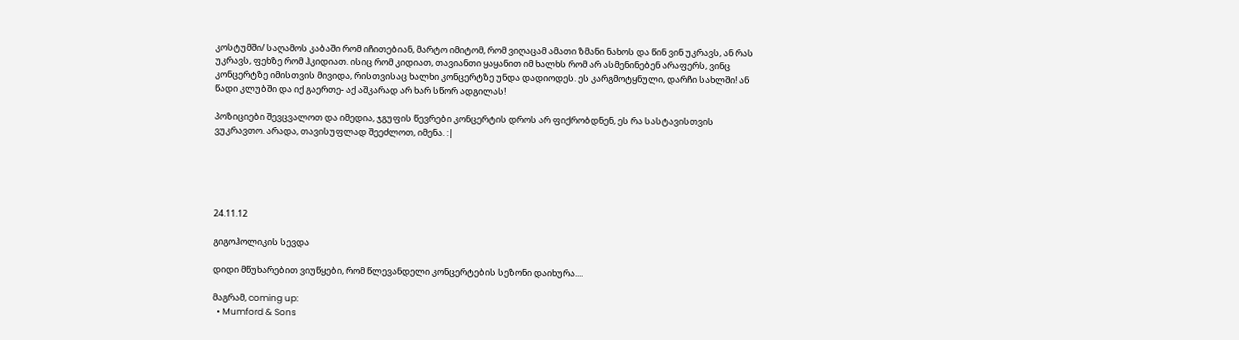კოსტუმში/ საღამოს კაბაში რომ იჩითებიან, მარტო იმიტომ, რომ ვიღაცამ ამათი ზმანი ნახოს და წინ ვინ უკრავს, ან რას უკრავს, ფეხზე რომ ჰკიდიათ. ისიც რომ კიდიათ, თავიანთი ყაყანით იმ ხალხს რომ არ ასმენინებენ არაფერს, ვინც კონცერტზე იმისთვის მივიდა, რისთვისაც ხალხი კონცერტზე უნდა დადიოდეს. ეს კარგმოტყნული, დარჩი სახლში! ან წადი კლუბში და იქ გაერთე- აქ აშკარად არ ხარ სწორ ადგილას!

პოზიციები შევცვალოთ და იმედია, ჯგუფის წევრები კონცერტის დროს არ ფიქრობდნენ, ეს რა სასტავისთვის ვუკრავთო. არადა, თავისუფლად შეეძლოთ, იმენა. :|





24.11.12

გიგოჰოლიკის სევდა

დიდი მწუხარებით ვიუწყები, რომ წლევანდელი კონცერტების სეზონი დაიხურა....

მაგრამ, coming up:
  • Mumford & Sons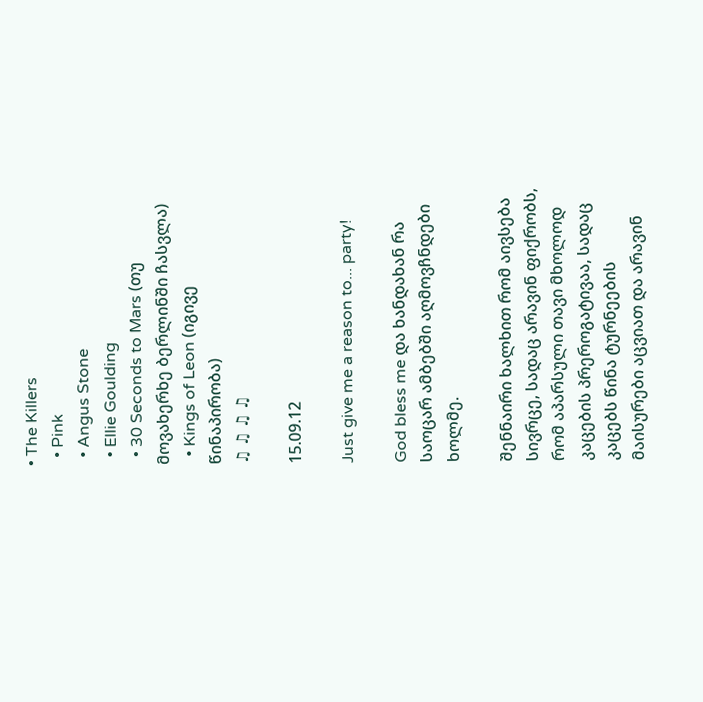• The Killers
  • Pink
  • Angus Stone
  • Ellie Goulding
  • 30 Seconds to Mars (თუ მოვახერხე ბერლინში ჩასვლა)
  • Kings of Leon (იგივე წინაპირობა)
♫ ♫ ♫ ♫

15.09.12

Just give me a reason to... party!

God bless me და ხანდახან რა საოცარ ამბებში აღმოვჩნდები ხოლმე.

შენნაირი ხალხით რომ აივსება სივრცე, სადაც არავინ ფიქრობს, რომ აპარსული თავი მხოლოდ კაცების პრეროგატივაა, სადაც კაცებს წინა ტურნეების მაისურები აცვიათ და არავინ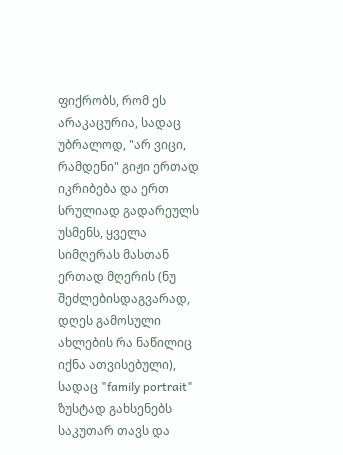ფიქრობს, რომ ეს არაკაცურია, სადაც უბრალოდ, "არ ვიცი, რამდენი" გიჟი ერთად იკრიბება და ერთ სრულიად გადარეულს უსმენს, ყველა სიმღერას მასთან ერთად მღერის (ნუ შეძლებისდაგვარად, დღეს გამოსული ახლების რა ნაწილიც იქნა ათვისებული), სადაც "family portrait" ზუსტად გახსენებს საკუთარ თავს და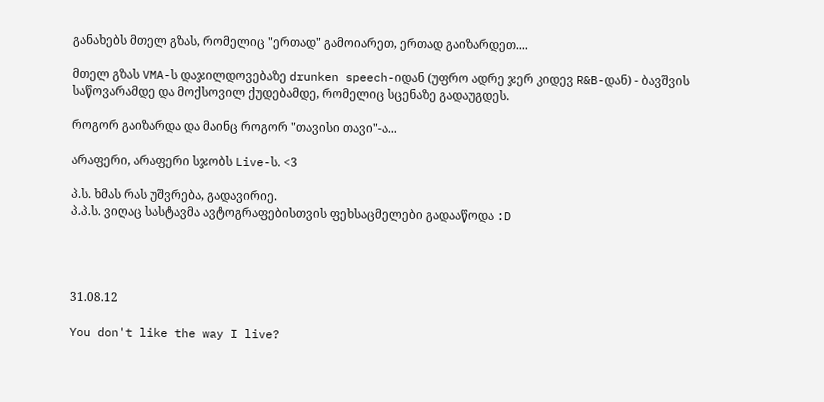განახებს მთელ გზას, რომელიც "ერთად" გამოიარეთ, ერთად გაიზარდეთ....

მთელ გზას VMA-ს დაჯილდოვებაზე drunken speech-იდან (უფრო ადრე ჯერ კიდევ R&B-დან) - ბავშვის საწოვარამდე და მოქსოვილ ქუდებამდე, რომელიც სცენაზე გადაუგდეს.

როგორ გაიზარდა და მაინც როგორ "თავისი თავი"-ა...

არაფერი, არაფერი სჯობს Live-ს. <3

პ.ს. ხმას რას უშვრება, გადავირიე.
პ.პ.ს. ვიღაც სასტავმა ავტოგრაფებისთვის ფეხსაცმელები გადააწოდა :D




31.08.12

You don't like the way I live?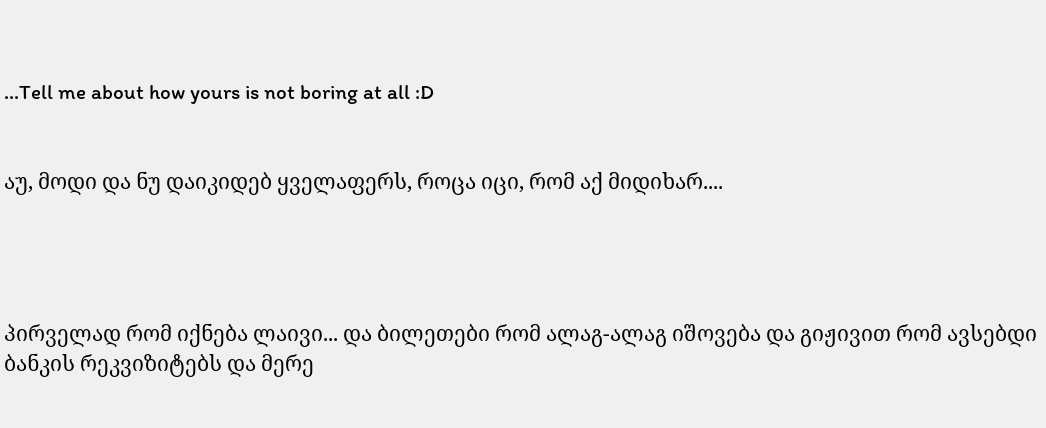...Tell me about how yours is not boring at all :D


აუ, მოდი და ნუ დაიკიდებ ყველაფერს, როცა იცი, რომ აქ მიდიხარ....




პირველად რომ იქნება ლაივი... და ბილეთები რომ ალაგ-ალაგ იშოვება და გიჟივით რომ ავსებდი ბანკის რეკვიზიტებს და მერე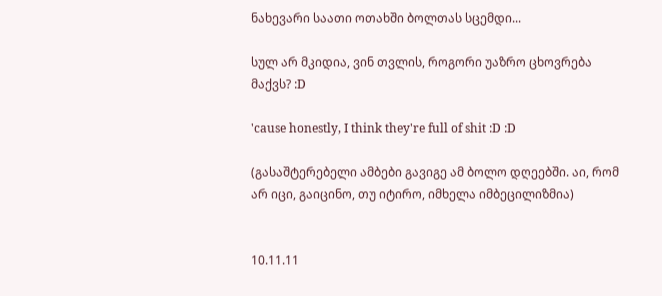ნახევარი საათი ოთახში ბოლთას სცემდი...

სულ არ მკიდია, ვინ თვლის, როგორი უაზრო ცხოვრება მაქვს? :D

'cause honestly, I think they're full of shit :D :D

(გასაშტერებელი ამბები გავიგე ამ ბოლო დღეებში. აი, რომ არ იცი, გაიცინო, თუ იტირო, იმხელა იმბეცილიზმია)


10.11.11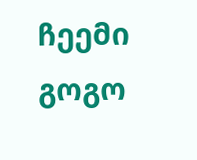ჩეემი გოგო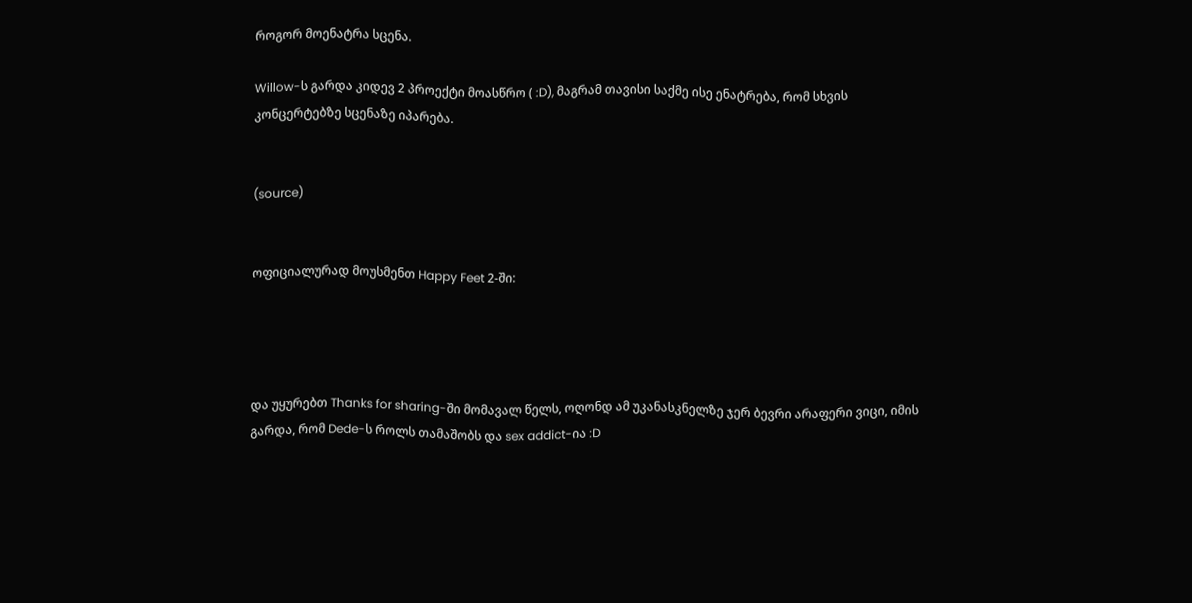როგორ მოენატრა სცენა.

Willow-ს გარდა კიდევ 2 პროექტი მოასწრო ( :D), მაგრამ თავისი საქმე ისე ენატრება, რომ სხვის კონცერტებზე სცენაზე იპარება.


(source)


ოფიციალურად მოუსმენთ Happy Feet 2-ში:




და უყურებთ Thanks for sharing-ში მომავალ წელს, ოღონდ ამ უკანასკნელზე ჯერ ბევრი არაფერი ვიცი, იმის გარდა, რომ Dede-ს როლს თამაშობს და sex addict-ია :D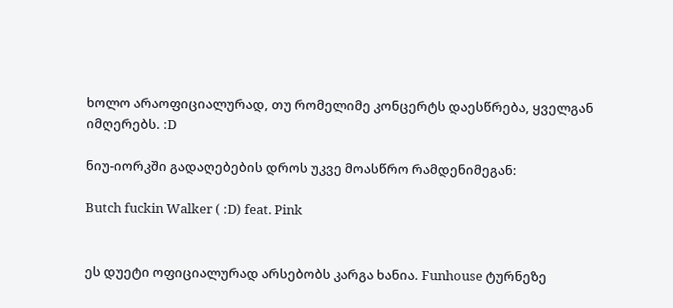ხოლო არაოფიციალურად, თუ რომელიმე კონცერტს დაესწრება, ყველგან იმღერებს. :D

ნიუ-იორკში გადაღებების დროს უკვე მოასწრო რამდენიმეგან:

Butch fuckin Walker ( :D) feat. Pink


ეს დუეტი ოფიციალურად არსებობს კარგა ხანია. Funhouse ტურნეზე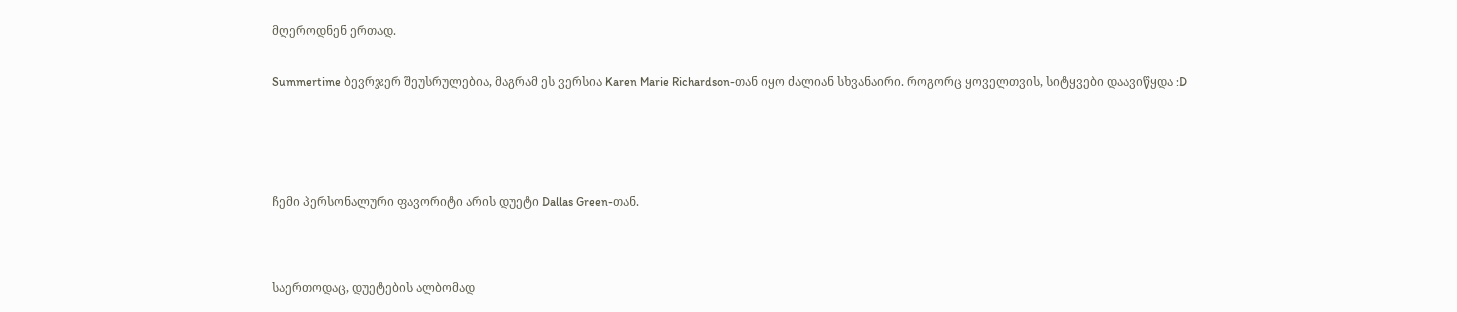მღეროდნენ ერთად.


Summertime ბევრჯერ შეუსრულებია, მაგრამ ეს ვერსია Karen Marie Richardson-თან იყო ძალიან სხვანაირი. როგორც ყოველთვის, სიტყვები დაავიწყდა :D






ჩემი პერსონალური ფავორიტი არის დუეტი Dallas Green-თან.




საერთოდაც, დუეტების ალბომად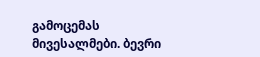გამოცემას მივესალმები. ბევრი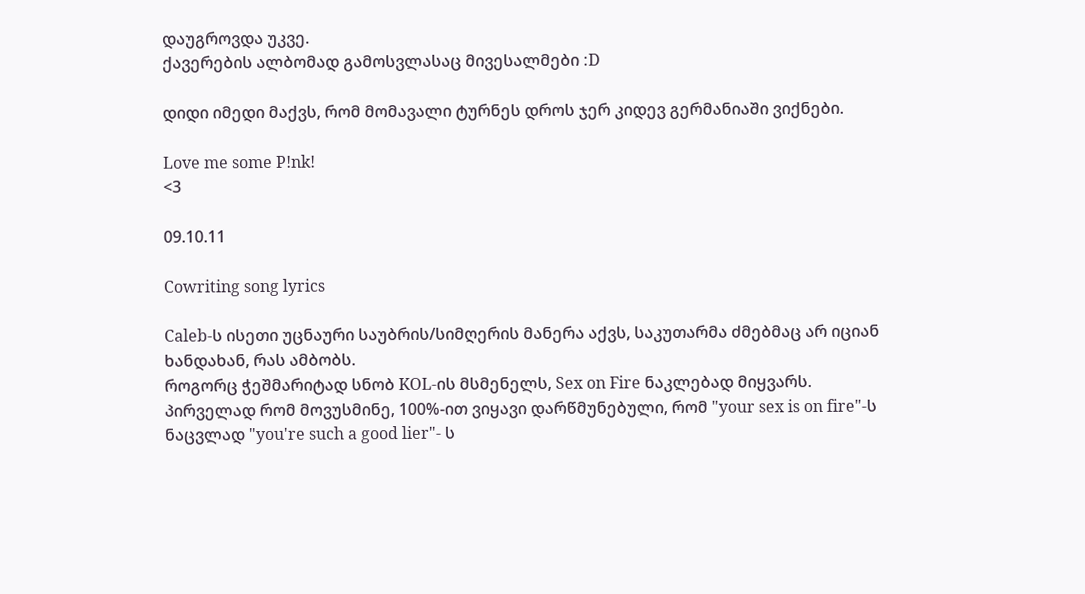დაუგროვდა უკვე.
ქავერების ალბომად გამოსვლასაც მივესალმები :D

დიდი იმედი მაქვს, რომ მომავალი ტურნეს დროს ჯერ კიდევ გერმანიაში ვიქნები.

Love me some P!nk!
<3

09.10.11

Cowriting song lyrics

Caleb-ს ისეთი უცნაური საუბრის/სიმღერის მანერა აქვს, საკუთარმა ძმებმაც არ იციან ხანდახან, რას ამბობს.
როგორც ჭეშმარიტად სნობ KOL-ის მსმენელს, Sex on Fire ნაკლებად მიყვარს. პირველად რომ მოვუსმინე, 100%-ით ვიყავი დარწმუნებული, რომ "your sex is on fire"-ს ნაცვლად "you're such a good lier"- ს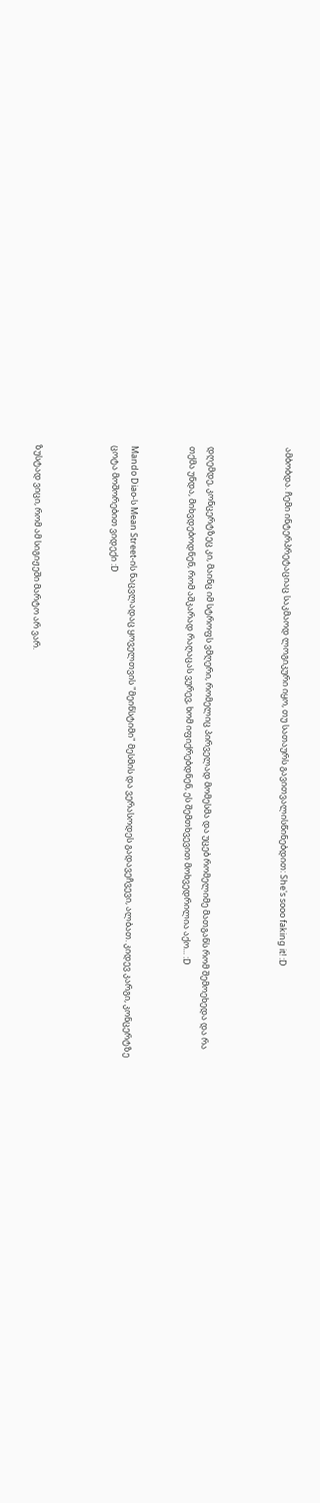ამბობდა. ჩემი ინტერპრეტაციაც საკმაოდ ლოგიკური იყო, თუ სათაურს გავითვალისწინებდით: She's sooo faking it! :D



დღემდე, კონცერტზეც კი, მაინც იმ სტროფს ვმღერი, რომელიც პირველად მომესმა და უცებ რომელიმე მათგანს რომ შემოეხედა და რა თქმა უნდა, მიხვდებოდნენ, რომ აშკარად რაღაცას ვურევ, ხომ იფიქრებდნენ, ეს შემთხვევით მოხვედრილია აქო... :D


Mando Diao-ს Mean Street-ის ნაცვლადაც ყოველთვის "მეინსტიმი" მესმის და ვერასოდეს გადავეჩვევი, ალბათ. კიდევ კარგი, კონცერტზე ცოტა მოშორებით ვიდექი :D



ზუსტად ვიცი, რომ ამ სიგიჟეში მარტო არ ვარ.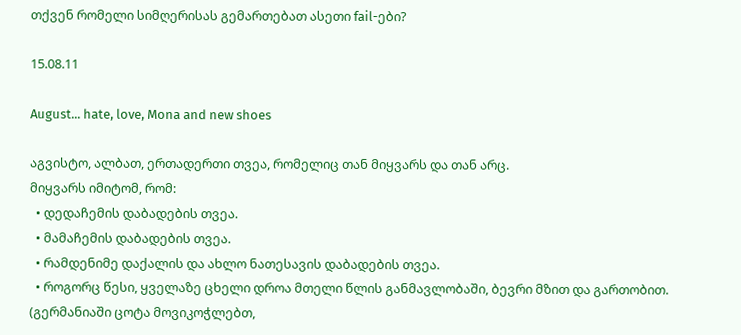თქვენ რომელი სიმღერისას გემართებათ ასეთი fail-ები?

15.08.11

August... hate, love, Mona and new shoes

აგვისტო, ალბათ, ერთადერთი თვეა, რომელიც თან მიყვარს და თან არც.
მიყვარს იმიტომ, რომ:
  • დედაჩემის დაბადების თვეა.
  • მამაჩემის დაბადების თვეა.
  • რამდენიმე დაქალის და ახლო ნათესავის დაბადების თვეა.
  • როგორც წესი, ყველაზე ცხელი დროა მთელი წლის განმავლობაში, ბევრი მზით და გართობით. (გერმანიაში ცოტა მოვიკოჭლებთ,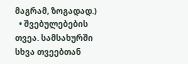მაგრამ, ზოგადად.)
  • შვებულებების თვეა. სამსახურში სხვა თვეებთან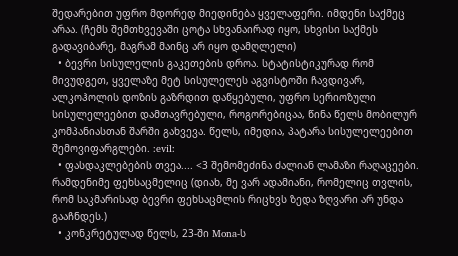შედარებით უფრო მდორედ მიედინება ყველაფერი. იმდენი საქმეც არაა. (ჩემს შემთხვევაში ცოტა სხვანაირად იყო, სხვისი საქმეს გადავიბარე, მაგრამ მაინც არ იყო დამღლელი)
  • ბევრი სისულელის გაკეთების დროა. სტატისტიკურად რომ მივუდგეთ, ყველაზე მეტ სისულელეს აგვისტოში ჩავდივარ, ალკოჰოლის დოზის გაზრდით დაწყებული, უფრო სერიოზული სისულელეებით დამთავრებული, როგორებიცაა, წინა წელს მობილურ კომპანიასთან შარში გახვევა. წელს, იმედია, პატარა სისულელეებით შემოვიფარგლები. :evil:
  • ფასდაკლებების თვეა.... <3 შემომეძინა ძალიან ლამაზი რაღაცეები. რამდენიმე ფეხსაცმელიც (დიახ, მე ვარ ადამიანი, რომელიც თვლის, რომ საკმარისად ბევრი ფეხსაცმლის რიცხვს ზედა ზღვარი არ უნდა გააჩნდეს.)
  • კონკრეტულად წელს, 23-ში Mona-ს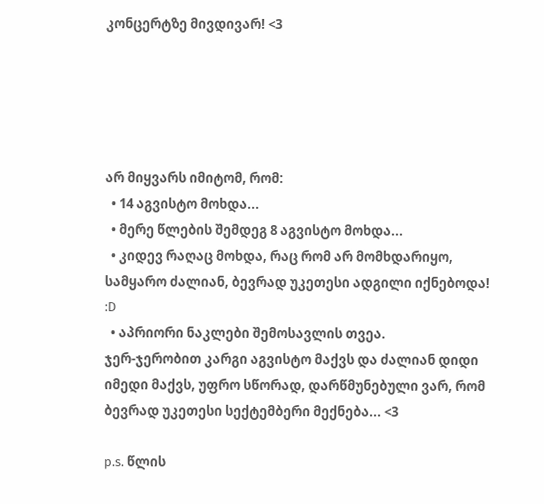კონცერტზე მივდივარ! <3





არ მიყვარს იმიტომ, რომ:
  • 14 აგვისტო მოხდა...
  • მერე წლების შემდეგ 8 აგვისტო მოხდა...
  • კიდევ რაღაც მოხდა, რაც რომ არ მომხდარიყო, სამყარო ძალიან, ბევრად უკეთესი ადგილი იქნებოდა! :D
  • აპრიორი ნაკლები შემოსავლის თვეა.
ჯერ-ჯერობით კარგი აგვისტო მაქვს და ძალიან დიდი იმედი მაქვს, უფრო სწორად, დარწმუნებული ვარ, რომ ბევრად უკეთესი სექტემბერი მექნება... <3

p.s. წლის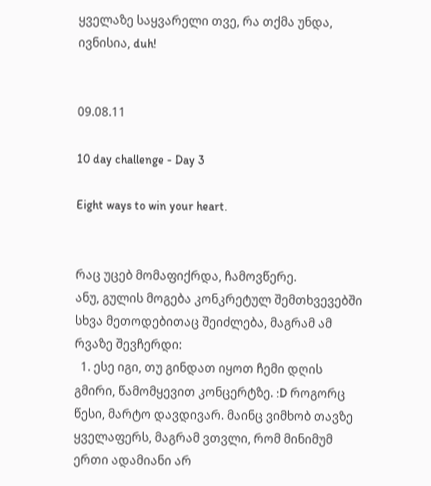ყველაზე საყვარელი თვე, რა თქმა უნდა, ივნისია, duh!


09.08.11

10 day challenge - Day 3

Eight ways to win your heart.


რაც უცებ მომაფიქრდა, ჩამოვწერე.
ანუ, გულის მოგება კონკრეტულ შემთხვევებში სხვა მეთოდებითაც შეიძლება, მაგრამ ამ რვაზე შევჩერდი:
  1. ესე იგი, თუ გინდათ იყოთ ჩემი დღის გმირი, წამომყევით კონცერტზე. :D როგორც წესი, მარტო დავდივარ. მაინც ვიმხობ თავზე ყველაფერს, მაგრამ ვთვლი, რომ მინიმუმ ერთი ადამიანი არ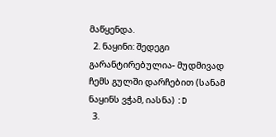მაწყენდა.
  2. ნაყინი: შედეგი გარანტირებულია- მუდმივად ჩემს გულში დარჩებით (სანამ ნაყინს ვჭამ, იასნა) :D
  3.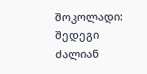შოკოლადი: შედეგი ძალიან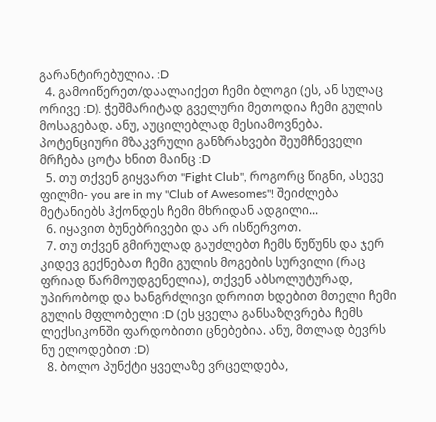გარანტირებულია. :D
  4. გამოიწერეთ/დაალაიქეთ ჩემი ბლოგი (ეს, ან სულაც ორივე :D). ჭეშმარიტად გველური მეთოდია ჩემი გულის მოსაგებად. ანუ, აუცილებლად მესიამოვნება. პოტენციური მზაკვრული განზრახვები შეუმჩნეველი მრჩება ცოტა ხნით მაინც :D
  5. თუ თქვენ გიყვართ "Fight Club", როგორც წიგნი, ასევე ფილმი- you are in my "Club of Awesomes"! შეიძლება მეტანიებს ჰქონდეს ჩემი მხრიდან ადგილი...
  6. იყავით ბუნებრივები და არ ისწერვოთ.
  7. თუ თქვენ გმირულად გაუძლებთ ჩემს წუწუნს და ჯერ კიდევ გექნებათ ჩემი გულის მოგების სურვილი (რაც ფრიად წარმოუდგენელია), თქვენ აბსოლუტურად, უპირობოდ და ხანგრძლივი დროით ხდებით მთელი ჩემი გულის მფლობელი :D (ეს ყველა განსაზღვრება ჩემს ლექსიკონში ფარდობითი ცნებებია. ანუ, მთლად ბევრს ნუ ელოდებით :D)
  8. ბოლო პუნქტი ყველაზე ვრცელდება,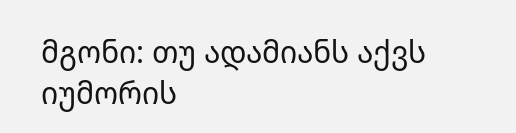მგონი: თუ ადამიანს აქვს იუმორის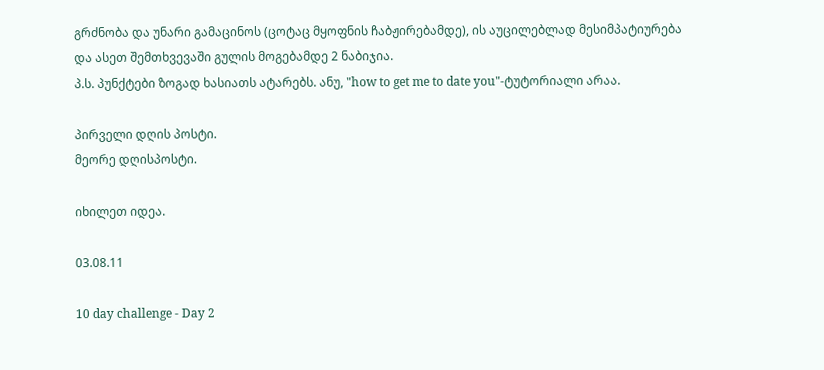გრძნობა და უნარი გამაცინოს (ცოტაც მყოფნის ჩაბჟირებამდე), ის აუცილებლად მესიმპატიურება და ასეთ შემთხვევაში გულის მოგებამდე 2 ნაბიჯია.
პ.ს. პუნქტები ზოგად ხასიათს ატარებს. ანუ, "how to get me to date you"-ტუტორიალი არაა.

პირველი დღის პოსტი.
მეორე დღისპოსტი.

იხილეთ იდეა.

03.08.11

10 day challenge - Day 2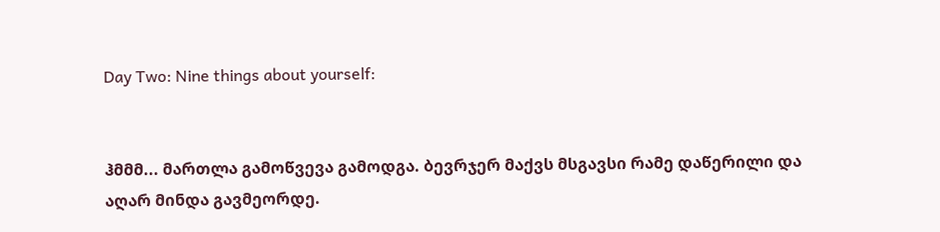Day Two: Nine things about yourself:


ჰმმმ... მართლა გამოწვევა გამოდგა. ბევრჯერ მაქვს მსგავსი რამე დაწერილი და აღარ მინდა გავმეორდე.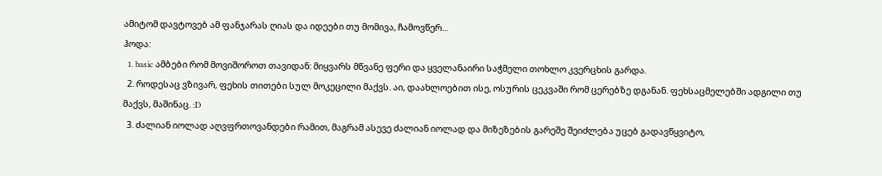ამიტომ დავტოვებ ამ ფანჯარას ღიას და იდეები თუ მომივა, ჩამოვწერ...
ჰოდა:
  1. basic ამბები რომ მოვიშოროთ თავიდან: მიყვარს მწვანე ფერი და ყველანაირი საჭმელი თოხლო კვერცხის გარდა.
  2. როდესაც ვზივარ, ფეხის თითები სულ მოკეცილი მაქვს. აი, დაახლოებით ისე, ოსურის ცეკვაში რომ ცერებზე დგანან. ფეხსაცმელებში ადგილი თუ მაქვს, მაშინაც. :D
  3. ძალიან იოლად აღვფრთოვანდები რამით, მაგრამ ასევე ძალიან იოლად და მიზეზების გარეშე შეიძლება უცებ გადავწყვიტო,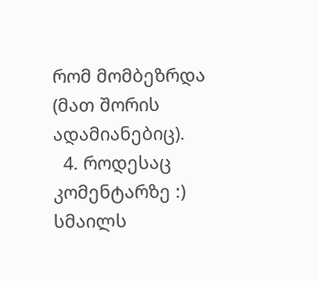რომ მომბეზრდა (მათ შორის ადამიანებიც).
  4. როდესაც კომენტარზე :) სმაილს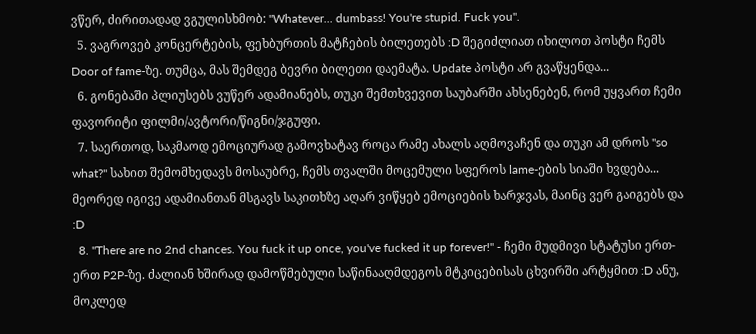ვწერ, ძირითადად ვგულისხმობ: "Whatever... dumbass! You're stupid. Fuck you".
  5. ვაგროვებ კონცერტების, ფეხბურთის მატჩების ბილეთებს :D შეგიძლიათ იხილოთ პოსტი ჩემს Door of fame-ზე. თუმცა, მას შემდეგ ბევრი ბილეთი დაემატა. Update პოსტი არ გვაწყენდა...
  6. გონებაში პლიუსებს ვუწერ ადამიანებს, თუკი შემთხვევით საუბარში ახსენებენ, რომ უყვართ ჩემი ფავორიტი ფილმი/ავტორი/წიგნი/ჯგუფი.
  7. საერთოდ, საკმაოდ ემოციურად გამოვხატავ როცა რამე ახალს აღმოვაჩენ და თუკი ამ დროს "so what?" სახით შემომხედავს მოსაუბრე, ჩემს თვალში მოცემული სფეროს lame-ების სიაში ხვდება... მეორედ იგივე ადამიანთან მსგავს საკითხზე აღარ ვიწყებ ემოციების ხარჯვას, მაინც ვერ გაიგებს და :D
  8. "There are no 2nd chances. You fuck it up once, you've fucked it up forever!" - ჩემი მუდმივი სტატუსი ერთ-ერთ P2P-ზე. ძალიან ხშირად დამოწმებული საწინააღმდეგოს მტკიცებისას ცხვირში არტყმით :D ანუ, მოკლედ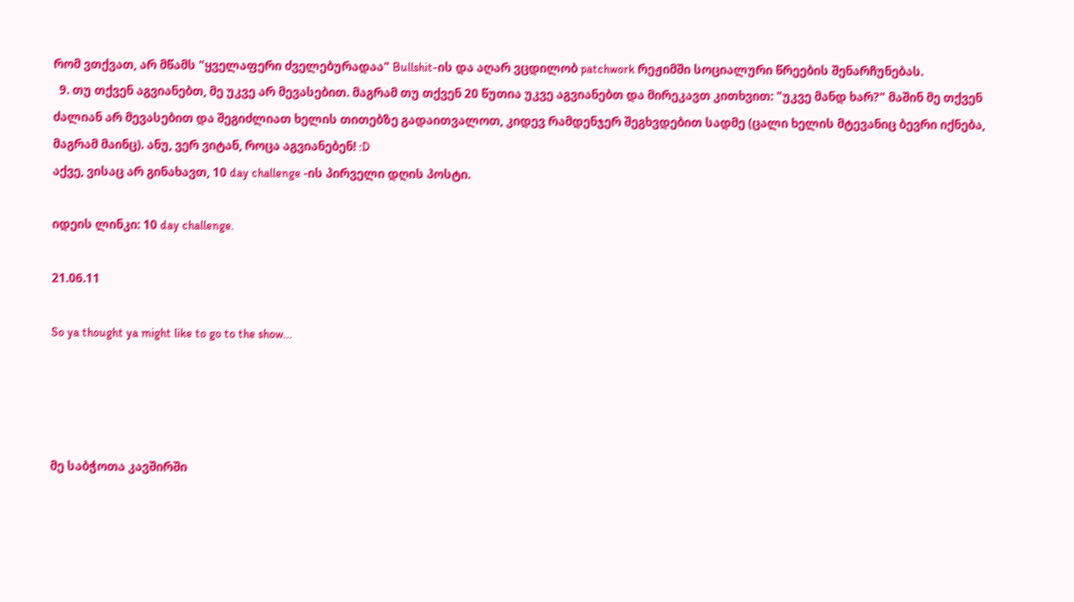რომ ვთქვათ, არ მწამს "ყველაფერი ძველებურადაა" Bullshit-ის და აღარ ვცდილობ patchwork რეჟიმში სოციალური წრეების შენარჩუნებას.
  9. თუ თქვენ აგვიანებთ, მე უკვე არ მევასებით. მაგრამ თუ თქვენ 20 წუთია უკვე აგვიანებთ და მირეკავთ კითხვით: "უკვე მანდ ხარ?" მაშინ მე თქვენ ძალიან არ მევასებით და შეგიძლიათ ხელის თითებზე გადაითვალოთ, კიდევ რამდენჯერ შეგხვდებით სადმე (ცალი ხელის მტევანიც ბევრი იქნება, მაგრამ მაინც). ანუ, ვერ ვიტან, როცა აგვიანებენ! :D
აქვე, ვისაც არ გინახავთ, 10 day challenge -ის პირველი დღის პოსტი.

იდეის ლინკი: 10 day challenge.

21.06.11

So ya thought ya might like to go to the show...




მე საბჭოთა კავშირში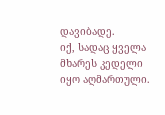დავიბადე.
იქ, სადაც ყველა მხარეს კედელი იყო აღმართული.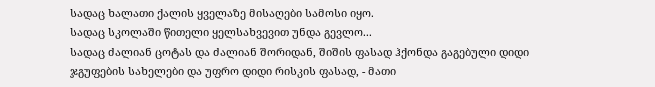სადაც ხალათი ქალის ყველაზე მისაღები სამოსი იყო.
სადაც სკოლაში წითელი ყელსახვევით უნდა გევლო...
სადაც ძალიან ცოტას და ძალიან შორიდან, შიშის ფასად ჰქონდა გაგებული დიდი ჯგუფების სახელები და უფრო დიდი რისკის ფასად, - მათი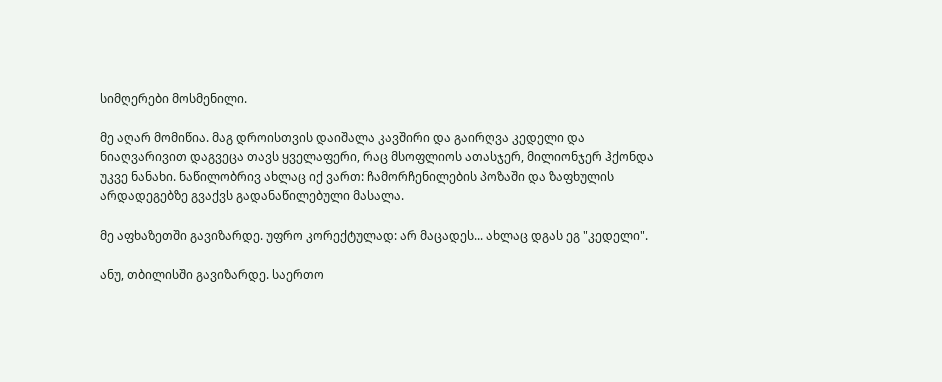სიმღერები მოსმენილი.

მე აღარ მომიწია. მაგ დროისთვის დაიშალა კავშირი და გაირღვა კედელი და ნიაღვარივით დაგვეცა თავს ყველაფერი, რაც მსოფლიოს ათასჯერ, მილიონჯერ ჰქონდა უკვე ნანახი. ნაწილობრივ ახლაც იქ ვართ: ჩამორჩენილების პოზაში და ზაფხულის არდადეგებზე გვაქვს გადანაწილებული მასალა.

მე აფხაზეთში გავიზარდე. უფრო კორექტულად: არ მაცადეს... ახლაც დგას ეგ "კედელი".

ანუ, თბილისში გავიზარდე. საერთო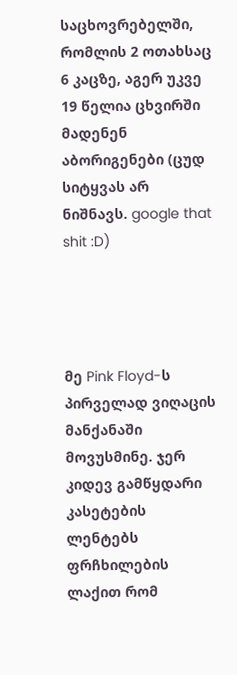საცხოვრებელში, რომლის 2 ოთახსაც 6 კაცზე, აგერ უკვე 19 წელია ცხვირში მადენენ აბორიგენები (ცუდ სიტყვას არ ნიშნავს. google that shit :D)




მე Pink Floyd-ს პირველად ვიღაცის მანქანაში მოვუსმინე. ჯერ კიდევ გამწყდარი კასეტების ლენტებს ფრჩხილების ლაქით რომ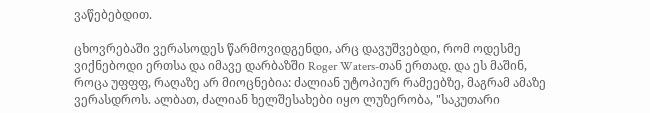ვაწებებდით.

ცხოვრებაში ვერასოდეს წარმოვიდგენდი, არც დავუშვებდი, რომ ოდესმე ვიქნებოდი ერთსა და იმავე დარბაზში Roger Waters-თან ერთად. და ეს მაშინ, როცა უფფფ, რაღაზე არ მიოცნებია: ძალიან უტოპიურ რამეებზე, მაგრამ ამაზე ვერასდროს. ალბათ, ძალიან ხელშესახები იყო ლუზერობა, "საკუთარი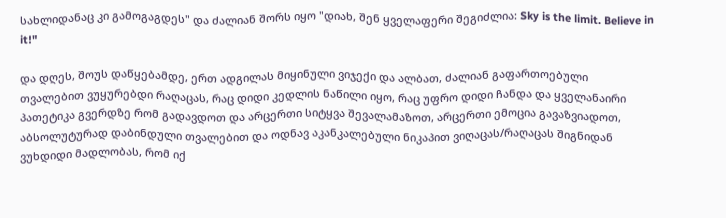სახლიდანაც კი გამოგაგდეს" და ძალიან შორს იყო "დიახ, შენ ყველაფერი შეგიძლია: Sky is the limit. Believe in it!"

და დღეს, შოუს დაწყებამდე, ერთ ადგილას მიყინული ვიჯექი და ალბათ, ძალიან გაფართოებული თვალებით ვუყურებდი რაღაცას, რაც დიდი კედლის ნაწილი იყო, რაც უფრო დიდი ჩანდა და ყველანაირი პათეტიკა გვერდზე რომ გადავდოთ და არცერთი სიტყვა შევალამაზოთ, არცერთი ემოცია გავაზვიადოთ, აბსოლუტურად დაბინდული თვალებით და ოდნავ აკანკალებული ნიკაპით ვიღაცას/რაღაცას შიგნიდან ვუხდიდი მადლობას, რომ იქ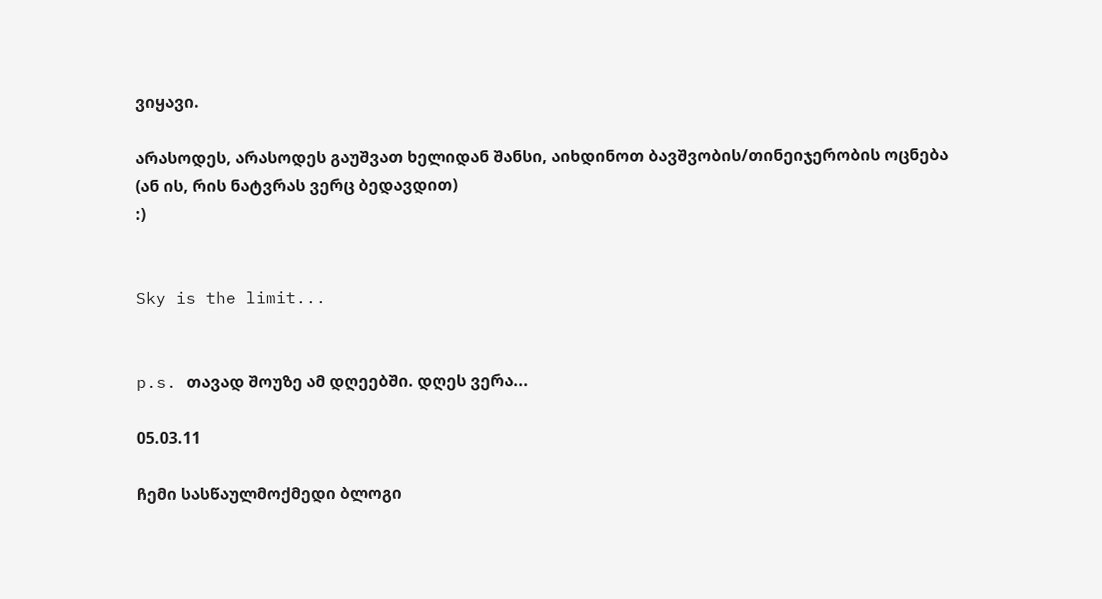ვიყავი.

არასოდეს, არასოდეს გაუშვათ ხელიდან შანსი, აიხდინოთ ბავშვობის/თინეიჯერობის ოცნება (ან ის, რის ნატვრას ვერც ბედავდით)
:)


Sky is the limit...


p.s. თავად შოუზე ამ დღეებში. დღეს ვერა...

05.03.11

ჩემი სასწაულმოქმედი ბლოგი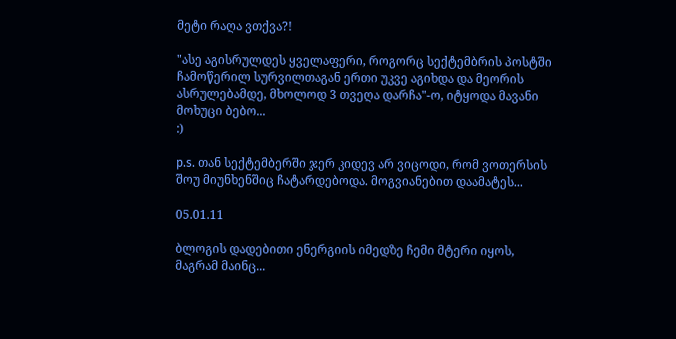მეტი რაღა ვთქვა?!

"ასე აგისრულდეს ყველაფერი, როგორც სექტემბრის პოსტში ჩამოწერილ სურვილთაგან ერთი უკვე აგიხდა და მეორის ასრულებამდე, მხოლოდ 3 თვეღა დარჩა"-ო, იტყოდა მავანი მოხუცი ბებო...
:)

p.s. თან სექტემბერში ჯერ კიდევ არ ვიცოდი, რომ ვოთერსის შოუ მიუნხენშიც ჩატარდებოდა. მოგვიანებით დაამატეს...

05.01.11

ბლოგის დადებითი ენერგიის იმედზე ჩემი მტერი იყოს, მაგრამ მაინც...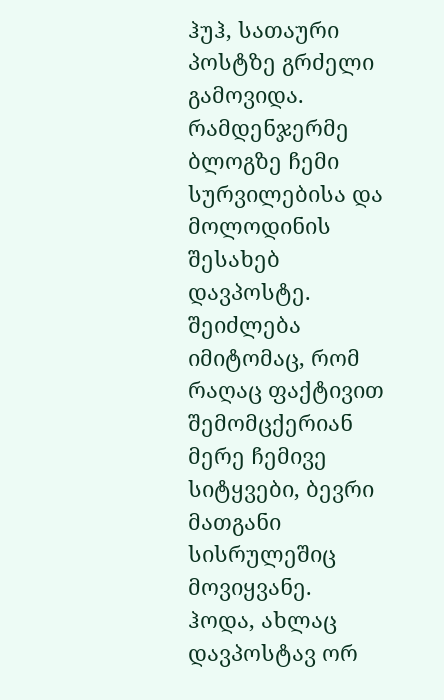ჰუჰ, სათაური პოსტზე გრძელი გამოვიდა.
რამდენჯერმე ბლოგზე ჩემი სურვილებისა და მოლოდინის შესახებ დავპოსტე. შეიძლება იმიტომაც, რომ რაღაც ფაქტივით შემომცქერიან მერე ჩემივე სიტყვები, ბევრი მათგანი სისრულეშიც მოვიყვანე.
ჰოდა, ახლაც დავპოსტავ ორ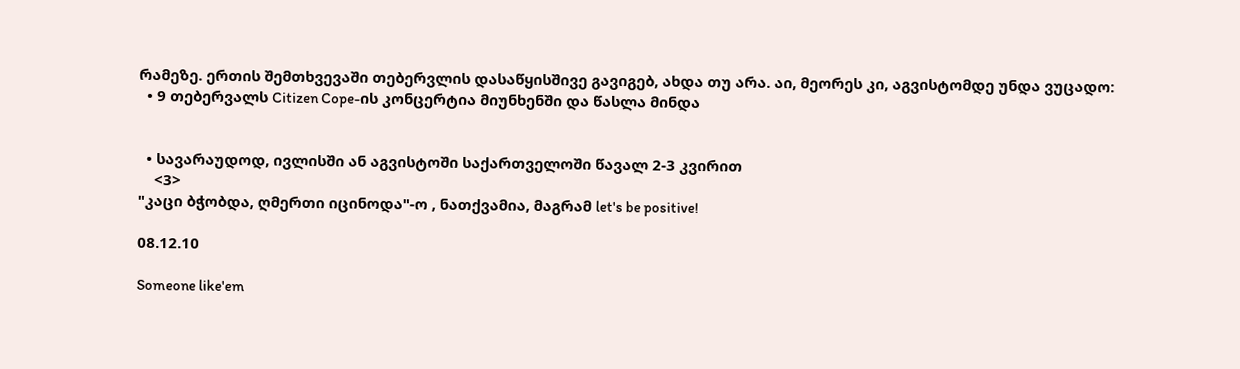რამეზე. ერთის შემთხვევაში თებერვლის დასაწყისშივე გავიგებ, ახდა თუ არა. აი, მეორეს კი, აგვისტომდე უნდა ვუცადო:
  • 9 თებერვალს Citizen Cope-ის კონცერტია მიუნხენში და წასლა მინდა


  • სავარაუდოდ, ივლისში ან აგვისტოში საქართველოში წავალ 2-3 კვირით
    <3>
"კაცი ბჭობდა, ღმერთი იცინოდა"-ო , ნათქვამია, მაგრამ let's be positive!

08.12.10

Someone like'em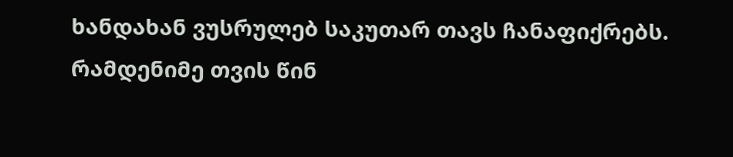ხანდახან ვუსრულებ საკუთარ თავს ჩანაფიქრებს.
რამდენიმე თვის წინ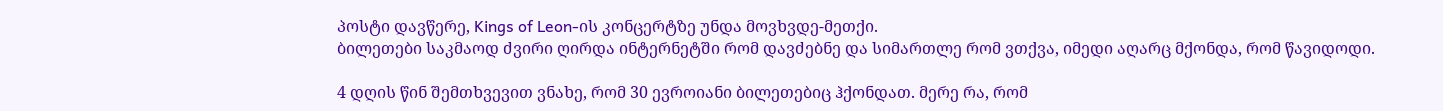პოსტი დავწერე, Kings of Leon-ის კონცერტზე უნდა მოვხვდე-მეთქი.
ბილეთები საკმაოდ ძვირი ღირდა ინტერნეტში რომ დავძებნე და სიმართლე რომ ვთქვა, იმედი აღარც მქონდა, რომ წავიდოდი.

4 დღის წინ შემთხვევით ვნახე, რომ 30 ევროიანი ბილეთებიც ჰქონდათ. მერე რა, რომ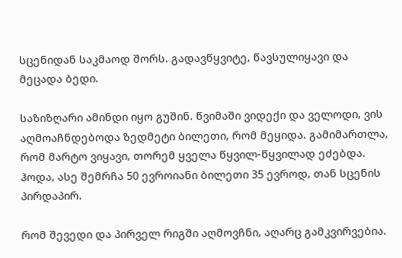სცენიდან საკმაოდ შორს. გადავწყვიტე, წავსულიყავი და მეცადა ბედი.

საზიზღარი ამინდი იყო გუშინ. წვიმაში ვიდექი და ველოდი, ვის აღმოაჩნდებოდა ზედმეტი ბილეთი, რომ მეყიდა. გამიმართლა, რომ მარტო ვიყავი, თორემ ყველა წყვილ-წყვილად ეძებდა. ჰოდა, ასე შემრჩა 50 ევროიანი ბილეთი 35 ევროდ, თან სცენის პირდაპირ.

რომ შევედი და პირველ რიგში აღმოვჩნი, აღარც გამკვირვებია.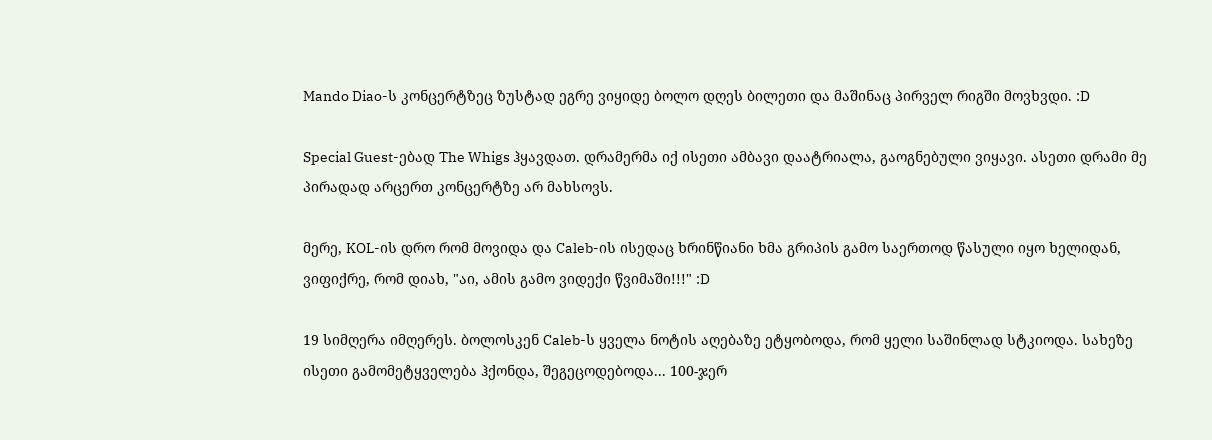Mando Diao-ს კონცერტზეც ზუსტად ეგრე ვიყიდე ბოლო დღეს ბილეთი და მაშინაც პირველ რიგში მოვხვდი. :D

Special Guest-ებად The Whigs ჰყავდათ. დრამერმა იქ ისეთი ამბავი დაატრიალა, გაოგნებული ვიყავი. ასეთი დრამი მე პირადად არცერთ კონცერტზე არ მახსოვს.

მერე, KOL-ის დრო რომ მოვიდა და Caleb-ის ისედაც ხრინწიანი ხმა გრიპის გამო საერთოდ წასული იყო ხელიდან, ვიფიქრე, რომ დიახ, "აი, ამის გამო ვიდექი წვიმაში!!!" :D

19 სიმღერა იმღერეს. ბოლოსკენ Caleb-ს ყველა ნოტის აღებაზე ეტყობოდა, რომ ყელი საშინლად სტკიოდა. სახეზე ისეთი გამომეტყველება ჰქონდა, შეგეცოდებოდა... 100-ჯერ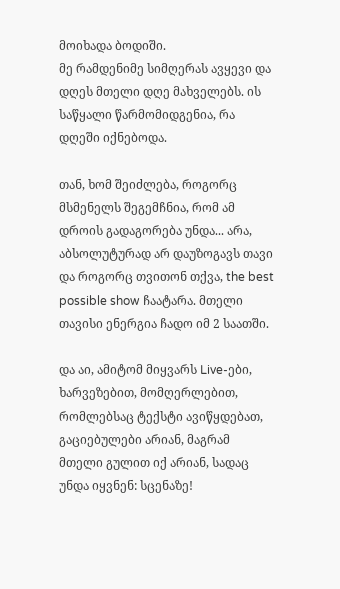მოიხადა ბოდიში.
მე რამდენიმე სიმღერას ავყევი და დღეს მთელი დღე მახველებს. ის საწყალი წარმომიდგენია, რა დღეში იქნებოდა.

თან, ხომ შეიძლება, როგორც მსმენელს შეგემჩნია, რომ ამ დროის გადაგორება უნდა... არა, აბსოლუტურად არ დაუზოგავს თავი და როგორც თვითონ თქვა, the best possible show ჩაატარა. მთელი თავისი ენერგია ჩადო იმ 2 საათში.

და აი, ამიტომ მიყვარს Live-ები, ხარვეზებით, მომღერლებით, რომლებსაც ტექსტი ავიწყდებათ, გაციებულები არიან, მაგრამ მთელი გულით იქ არიან, სადაც უნდა იყვნენ: სცენაზე!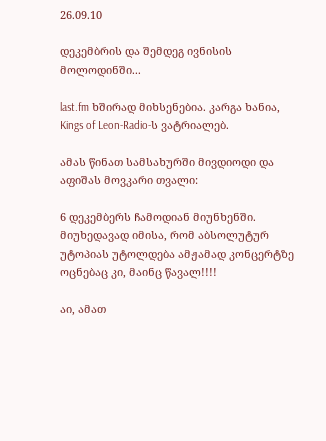26.09.10

დეკემბრის და შემდეგ ივნისის მოლოდინში...

last.fm ხშირად მიხსენებია. კარგა ხანია, Kings of Leon-Radio-ს ვატრიალებ.

ამას წინათ სამსახურში მივდიოდი და აფიშას მოვკარი თვალი:

6 დეკემბერს ჩამოდიან მიუნხენში. მიუხედავად იმისა, რომ აბსოლუტურ უტოპიას უტოლდება ამჟამად კონცერტზე ოცნებაც კი, მაინც წავალ!!!!

აი, ამათ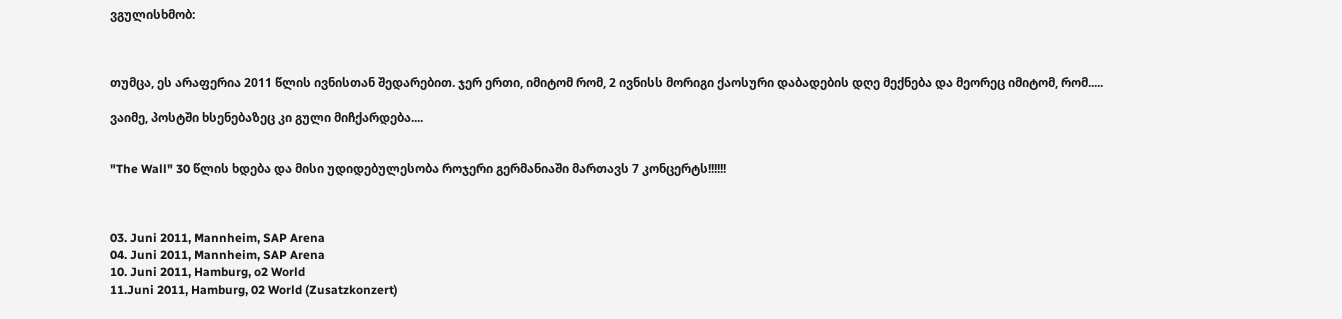ვგულისხმობ:



თუმცა, ეს არაფერია 2011 წლის ივნისთან შედარებით. ჯერ ერთი, იმიტომ რომ, 2 ივნისს მორიგი ქაოსური დაბადების დღე მექნება და მეორეც იმიტომ, რომ.....

ვაიმე, პოსტში ხსენებაზეც კი გული მიჩქარდება....


"The Wall" 30 წლის ხდება და მისი უდიდებულესობა როჯერი გერმანიაში მართავს 7 კონცერტს!!!!!!



03. Juni 2011, Mannheim, SAP Arena
04. Juni 2011, Mannheim, SAP Arena
10. Juni 2011, Hamburg, o2 World
11.Juni 2011, Hamburg, 02 World (Zusatzkonzert)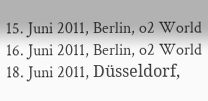15. Juni 2011, Berlin, o2 World
16. Juni 2011, Berlin, o2 World
18. Juni 2011, Düsseldorf,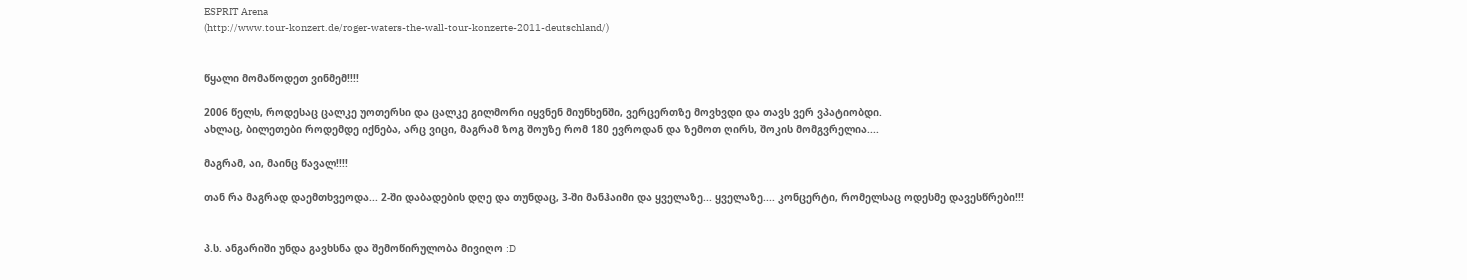ESPRIT Arena
(http://www.tour-konzert.de/roger-waters-the-wall-tour-konzerte-2011-deutschland/)


წყალი მომაწოდეთ ვინმემ!!!!

2006 წელს, როდესაც ცალკე უოთერსი და ცალკე გილმორი იყვნენ მიუნხენში, ვერცერთზე მოვხვდი და თავს ვერ ვპატიობდი.
ახლაც, ბილეთები როდემდე იქნება, არც ვიცი, მაგრამ ზოგ შოუზე რომ 180 ევროდან და ზემოთ ღირს, შოკის მომგვრელია....

მაგრამ, აი, მაინც წავალ!!!!

თან რა მაგრად დაემთხვეოდა... 2-ში დაბადების დღე და თუნდაც, 3-ში მანჰაიმი და ყველაზე... ყველაზე.... კონცერტი, რომელსაც ოდესმე დავესწრები!!!


პ.ს. ანგარიში უნდა გავხსნა და შემოწირულობა მივიღო :D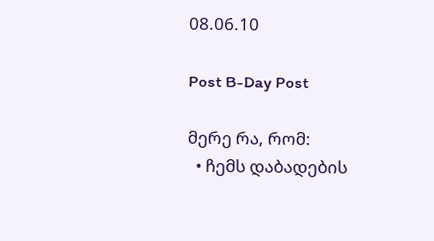08.06.10

Post B-Day Post

მერე რა, რომ:
  • ჩემს დაბადების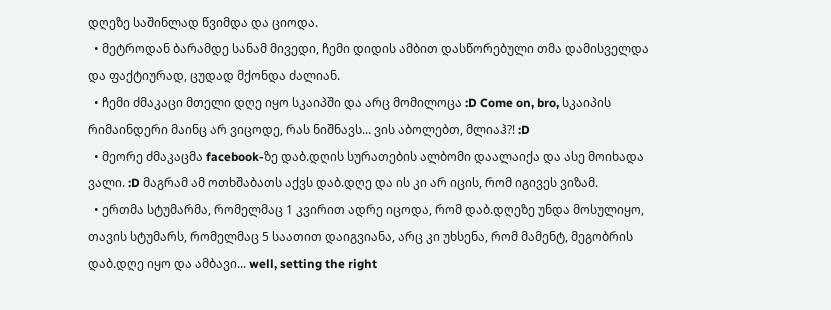დღეზე საშინლად წვიმდა და ციოდა.
  • მეტროდან ბარამდე სანამ მივედი, ჩემი დიდის ამბით დასწორებული თმა დამისველდა და ფაქტიურად, ცუდად მქონდა ძალიან.
  • ჩემი ძმაკაცი მთელი დღე იყო სკაიპში და არც მომილოცა :D Come on, bro, სკაიპის რიმაინდერი მაინც არ ვიცოდე, რას ნიშნავს... ვის აბოლებთ, მლიაჰ?! :D
  • მეორე ძმაკაცმა facebook-ზე დაბ.დღის სურათების ალბომი დაალაიქა და ასე მოიხადა ვალი. :D მაგრამ ამ ოთხშაბათს აქვს დაბ.დღე და ის კი არ იცის, რომ იგივეს ვიზამ.
  • ერთმა სტუმარმა, რომელმაც 1 კვირით ადრე იცოდა, რომ დაბ.დღეზე უნდა მოსულიყო, თავის სტუმარს, რომელმაც 5 საათით დაიგვიანა, არც კი უხსენა, რომ მამენტ, მეგობრის დაბ.დღე იყო და ამბავი... well, setting the right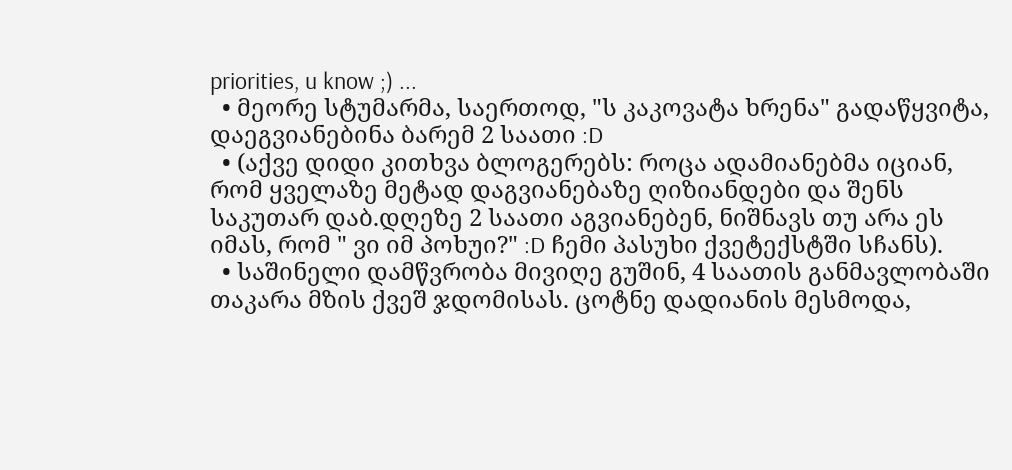priorities, u know ;) ...
  • მეორე სტუმარმა, საერთოდ, "ს კაკოვატა ხრენა" გადაწყვიტა, დაეგვიანებინა ბარემ 2 საათი :D
  • (აქვე დიდი კითხვა ბლოგერებს: როცა ადამიანებმა იციან, რომ ყველაზე მეტად დაგვიანებაზე ღიზიანდები და შენს საკუთარ დაბ.დღეზე 2 საათი აგვიანებენ, ნიშნავს თუ არა ეს იმას, რომ " ვი იმ პოხუი?" :D ჩემი პასუხი ქვეტექსტში სჩანს).
  • საშინელი დამწვრობა მივიღე გუშინ, 4 საათის განმავლობაში თაკარა მზის ქვეშ ჯდომისას. ცოტნე დადიანის მესმოდა,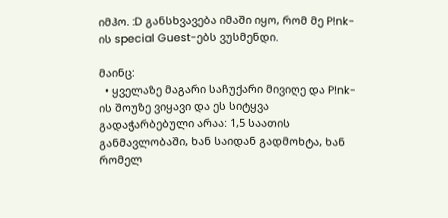იმჰო. :D განსხვავება იმაში იყო, რომ მე P!nk-ის special Guest-ებს ვუსმენდი.

მაინც:
  • ყველაზე მაგარი საჩუქარი მივიღე და P!nk-ის შოუზე ვიყავი და ეს სიტყვა გადაჭარბებული არაა: 1,5 საათის განმავლობაში, ხან საიდან გადმოხტა, ხან რომელ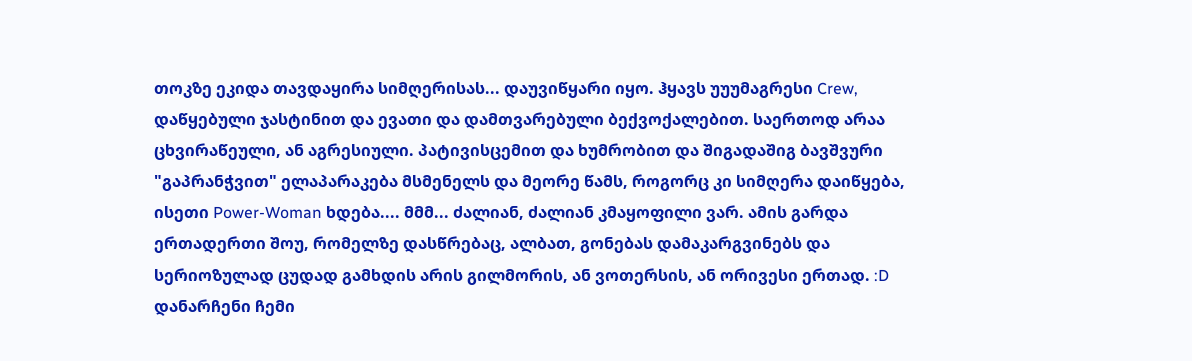თოკზე ეკიდა თავდაყირა სიმღერისას... დაუვიწყარი იყო. ჰყავს უუუმაგრესი Crew, დაწყებული ჯასტინით და ევათი და დამთვარებული ბექვოქალებით. საერთოდ არაა ცხვირაწეული, ან აგრესიული. პატივისცემით და ხუმრობით და შიგადაშიგ ბავშვური "გაპრანჭვით" ელაპარაკება მსმენელს და მეორე წამს, როგორც კი სიმღერა დაიწყება, ისეთი Power-Woman ხდება.... მმმ... ძალიან, ძალიან კმაყოფილი ვარ. ამის გარდა ერთადერთი შოუ, რომელზე დასწრებაც, ალბათ, გონებას დამაკარგვინებს და სერიოზულად ცუდად გამხდის არის გილმორის, ან ვოთერსის, ან ორივესი ერთად. :D დანარჩენი ჩემი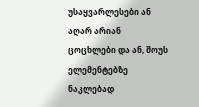უსაყვარლესები ან აღარ არიან ცოცხლები და ან, შოუს ელემენტებზე ნაკლებად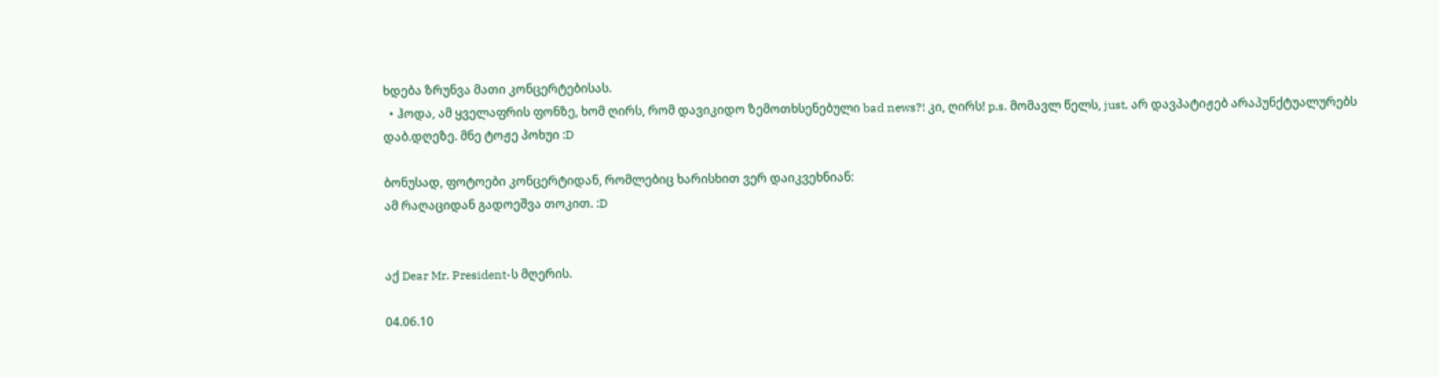ხდება ზრუნვა მათი კონცერტებისას.
  • ჰოდა, ამ ყველაფრის ფონზე, ხომ ღირს, რომ დავიკიდო ზემოთხსენებული bad news?! კი, ღირს! p.s. მომავლ წელს, just, არ დავპატიჟებ არაპუნქტუალურებს დაბ.დღეზე. მნე ტოჟე პოხუი :D

ბონუსად, ფოტოები კონცერტიდან, რომლებიც ხარისხით ვერ დაიკვეხნიან:
ამ რაღაციდან გადოეშვა თოკით. :D


აქ Dear Mr. President-ს მღერის.

04.06.10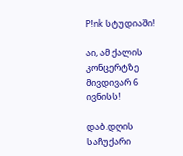P!nk სტუდიაში!

აი, ამ ქალის კონცერტზე მივდივარ 6 ივნისს!

დაბ.დღის საჩუქარი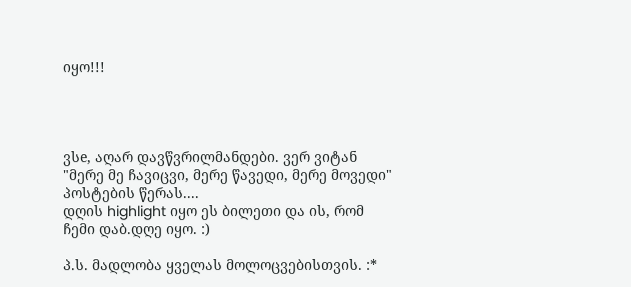იყო!!!




ვსe, აღარ დავწვრილმანდები. ვერ ვიტან "მერე მე ჩავიცვი, მერე წავედი, მერე მოვედი" პოსტების წერას....
დღის highlight იყო ეს ბილეთი და ის, რომ ჩემი დაბ.დღე იყო. :)

პ.ს. მადლობა ყველას მოლოცვებისთვის. :*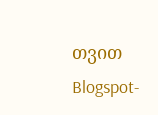თვით Blogspot-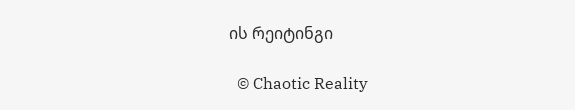ის რეიტინგი

  © Chaotic Reality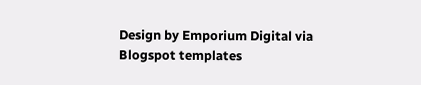Design by Emporium Digital via Blogspot templates